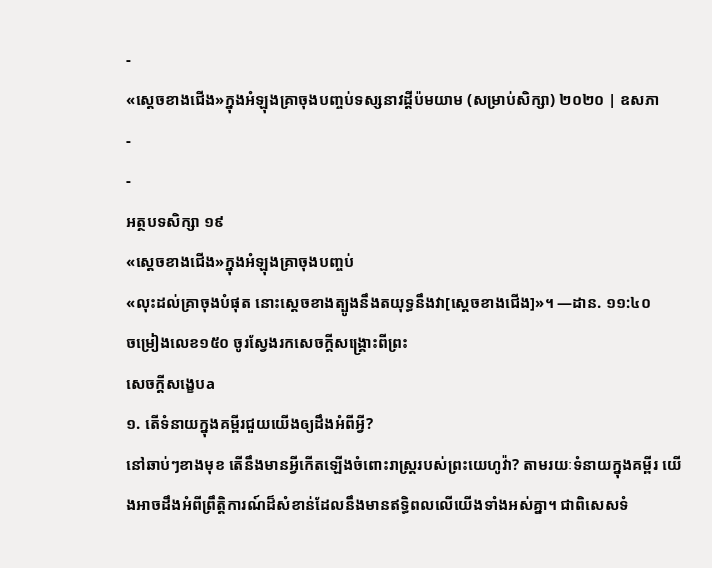-
«ស្ដេចខាងជើង»ក្នុងអំឡុងគ្រាចុងបញ្ចប់ទស្សនាវដ្ដីប៉មយាម (សម្រាប់សិក្សា) ២០២០ | ឧសភា
-
-
អត្ថបទសិក្សា ១៩
«ស្ដេចខាងជើង»ក្នុងអំឡុងគ្រាចុងបញ្ចប់
«លុះដល់គ្រាចុងបំផុត នោះស្ដេចខាងត្បូងនឹងតយុទ្ធនឹងវា[ស្ដេចខាងជើង]»។ —ដាន. ១១:៤០
ចម្រៀងលេខ១៥០ ចូរស្វែងរកសេចក្ដីសង្គ្រោះពីព្រះ
សេចក្ដីសង្ខេបa
១. តើទំនាយក្នុងគម្ពីរជួយយើងឲ្យដឹងអំពីអ្វី?
នៅឆាប់ៗខាងមុខ តើនឹងមានអ្វីកើតឡើងចំពោះរាស្ត្ររបស់ព្រះយេហូវ៉ា? តាមរយៈទំនាយក្នុងគម្ពីរ យើងអាចដឹងអំពីព្រឹត្តិការណ៍ដ៏សំខាន់ដែលនឹងមានឥទ្ធិពលលើយើងទាំងអស់គ្នា។ ជាពិសេសទំ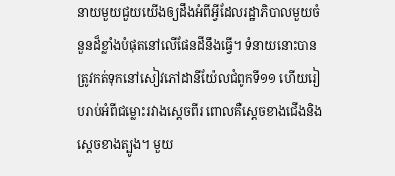នាយមួយជួយយើងឲ្យដឹងអំពីអ្វីដែលរដ្ឋាភិបាលមួយចំនួនដ៏ខ្លាំងបំផុតនៅលើផែនដីនឹងធ្វើ។ ទំនាយនោះបានត្រូវកត់ទុកនៅសៀវភៅដានីយ៉ែលជំពូកទី១១ ហើយរៀបរាប់អំពីជម្លោះរវាងស្ដេចពីរ ពោលគឺស្ដេចខាងជើងនិងស្ដេចខាងត្បូង។ មួយ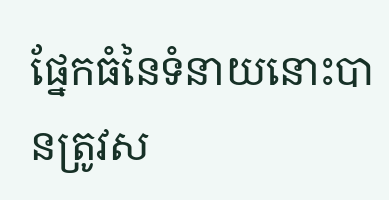ផ្នែកធំនៃទំនាយនោះបានត្រូវស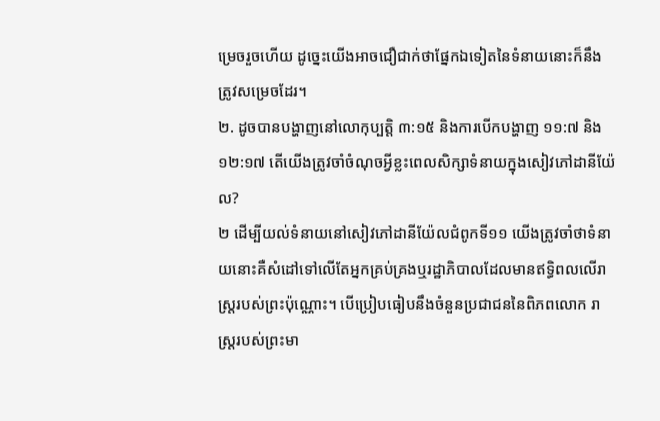ម្រេចរួចហើយ ដូច្នេះយើងអាចជឿជាក់ថាផ្នែកឯទៀតនៃទំនាយនោះក៏នឹងត្រូវសម្រេចដែរ។
២. ដូចបានបង្ហាញនៅលោកុប្បត្តិ ៣:១៥ និងការបើកបង្ហាញ ១១:៧ និង១២:១៧ តើយើងត្រូវចាំចំណុចអ្វីខ្លះពេលសិក្សាទំនាយក្នុងសៀវភៅដានីយ៉ែល?
២ ដើម្បីយល់ទំនាយនៅសៀវភៅដានីយ៉ែលជំពូកទី១១ យើងត្រូវចាំថាទំនាយនោះគឺសំដៅទៅលើតែអ្នកគ្រប់គ្រងឬរដ្ឋាភិបាលដែលមានឥទ្ធិពលលើរាស្ត្ររបស់ព្រះប៉ុណ្ណោះ។ បើប្រៀបធៀបនឹងចំនួនប្រជាជននៃពិភពលោក រាស្ត្ររបស់ព្រះមា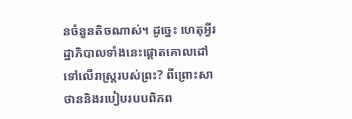នចំនួនតិចណាស់។ ដូច្នេះ ហេតុអ្វីរដ្ឋាភិបាលទាំងនេះផ្ដោតគោលដៅទៅលើរាស្ត្ររបស់ព្រះ? ពីព្រោះសាថាននិងរបៀបរបបពិភព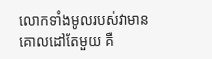លោកទាំងមូលរបស់វាមានគោលដៅតែមួយ គឺ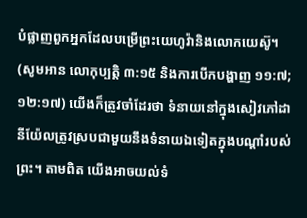បំផ្លាញពួកអ្នកដែលបម្រើព្រះយេហូវ៉ានិងលោកយេស៊ូ។ (សូមអាន លោកុប្បត្តិ ៣:១៥ និងការបើកបង្ហាញ ១១:៧; ១២:១៧) យើងក៏ត្រូវចាំដែរថា ទំនាយនៅក្នុងសៀវភៅដានីយ៉ែលត្រូវស្របជាមួយនឹងទំនាយឯទៀតក្នុងបណ្ដាំរបស់ព្រះ។ តាមពិត យើងអាចយល់ទំ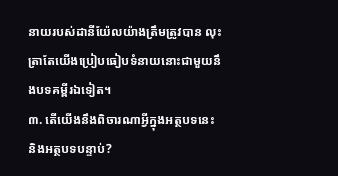នាយរបស់ដានីយ៉ែលយ៉ាងត្រឹមត្រូវបាន លុះត្រាតែយើងប្រៀបធៀបទំនាយនោះជាមួយនឹងបទគម្ពីរឯទៀត។
៣. តើយើងនឹងពិចារណាអ្វីក្នុងអត្ថបទនេះ និងអត្ថបទបន្ទាប់?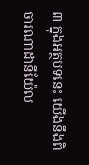៣ ក្នុងអត្ថបទនេះ យើងនឹងពិចារណាដានីយ៉ែល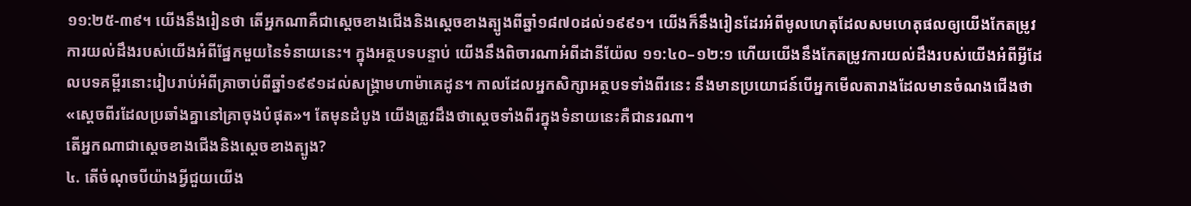១១:២៥-៣៩។ យើងនឹងរៀនថា តើអ្នកណាគឺជាស្ដេចខាងជើងនិងស្ដេចខាងត្បូងពីឆ្នាំ១៨៧០ដល់១៩៩១។ យើងក៏នឹងរៀនដែរអំពីមូលហេតុដែលសមហេតុផលឲ្យយើងកែតម្រូវការយល់ដឹងរបស់យើងអំពីផ្នែកមួយនៃទំនាយនេះ។ ក្នុងអត្ថបទបន្ទាប់ យើងនឹងពិចារណាអំពីដានីយ៉ែល ១១:៤០–១២:១ ហើយយើងនឹងកែតម្រូវការយល់ដឹងរបស់យើងអំពីអ្វីដែលបទគម្ពីរនោះរៀបរាប់អំពីគ្រាចាប់ពីឆ្នាំ១៩៩១ដល់សង្គ្រាមហាម៉ាគេដូន។ កាលដែលអ្នកសិក្សាអត្ថបទទាំងពីរនេះ នឹងមានប្រយោជន៍បើអ្នកមើលតារាងដែលមានចំណងជើងថា «ស្ដេចពីរដែលប្រឆាំងគ្នានៅគ្រាចុងបំផុត»។ តែមុនដំបូង យើងត្រូវដឹងថាស្ដេចទាំងពីរក្នុងទំនាយនេះគឺជានរណា។
តើអ្នកណាជាស្ដេចខាងជើងនិងស្ដេចខាងត្បូង?
៤. តើចំណុចបីយ៉ាងអ្វីជួយយើង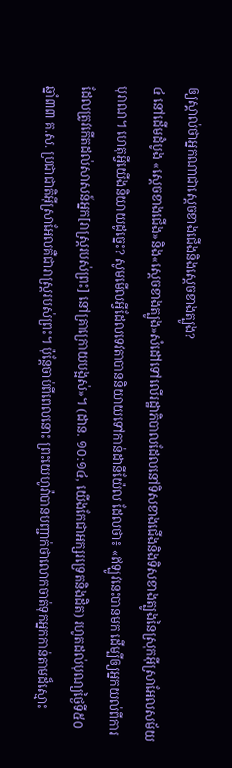ឲ្យស្គាល់ថាអ្នកណាជាស្ដេចខាងជើងនិងស្ដេចខាងត្បូង?
៤ នៅដើមដំបូង «ស្ដេចខាងជើង»និង«ស្ដេចខាងត្បូង»សំដៅទៅលើរដ្ឋាភិបាលដែលនៅទិសខាងជើងនិងទិសខាងត្បូងនៃស្រុកអ៊ីស្រាអែលសម័យបុរាណ។ ហេតុអ្វីយើងនិយាយដូច្នេះ? សូមមើលអ្វីដែលទេវតាបាននិយាយទៅកាន់ដានីយ៉ែល ដែលថា៖ «ឥឡូវនេះបានមក ដើម្បីឲ្យអ្នកយល់ពីការដែលត្រូវកើតដល់សាសន៍អ្នក[រាស្ត្ររបស់ព្រះ] នៅគ្រាក្រោយបង្អស់»។ (ដាន. ១០:១៤, យើងកែជាអក្សរទ្រេតនិងដិត) រហូតដល់បុណ្យថ្ងៃទី៥០ ឆ្នាំ៣៣ គ.ស. ប្រជាជាតិអ៊ីស្រាអែលគឺជារាស្ត្ររបស់ព្រះ។ ប៉ុន្តែចាប់ពីពេលនោះ ព្រះយេហូវ៉ាបានបញ្ជាក់ថាលោកចាត់ទុកអ្នកកាន់តាមដ៏ស្មោះ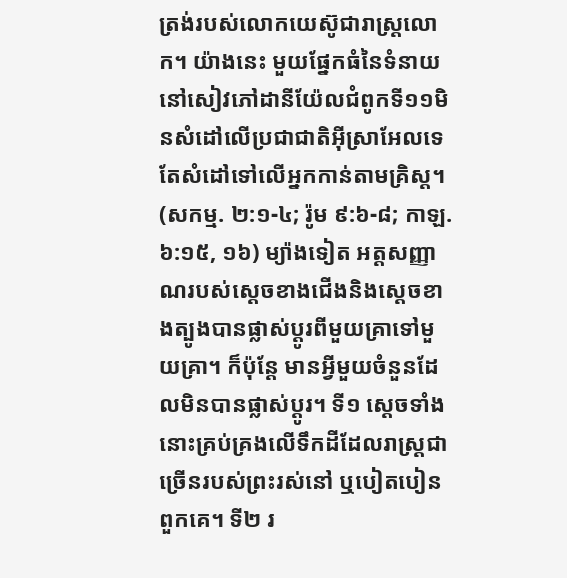ត្រង់របស់លោកយេស៊ូជារាស្ត្រលោក។ យ៉ាងនេះ មួយផ្នែកធំនៃទំនាយនៅសៀវភៅដានីយ៉ែលជំពូកទី១១មិនសំដៅលើប្រជាជាតិអ៊ីស្រាអែលទេ តែសំដៅទៅលើអ្នកកាន់តាមគ្រិស្ត។ (សកម្ម. ២:១-៤; រ៉ូម ៩:៦-៨; កាឡ. ៦:១៥, ១៦) ម្យ៉ាងទៀត អត្តសញ្ញាណរបស់ស្ដេចខាងជើងនិងស្ដេចខាងត្បូងបានផ្លាស់ប្ដូរពីមួយគ្រាទៅមួយគ្រា។ ក៏ប៉ុន្តែ មានអ្វីមួយចំនួនដែលមិនបានផ្លាស់ប្ដូរ។ ទី១ ស្ដេចទាំងនោះគ្រប់គ្រងលើទឹកដីដែលរាស្ត្រជាច្រើនរបស់ព្រះរស់នៅ ឬបៀតបៀនពួកគេ។ ទី២ រ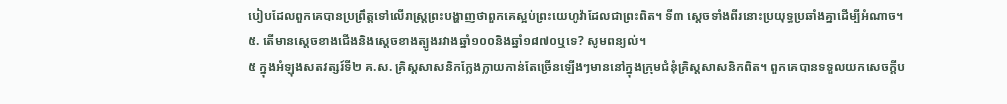បៀបដែលពួកគេបានប្រព្រឹត្តទៅលើរាស្ត្រព្រះបង្ហាញថាពួកគេស្អប់ព្រះយេហូវ៉ាដែលជាព្រះពិត។ ទី៣ ស្ដេចទាំងពីរនោះប្រយុទ្ធប្រឆាំងគ្នាដើម្បីអំណាច។
៥. តើមានស្ដេចខាងជើងនិងស្ដេចខាងត្បូងរវាងឆ្នាំ១០០និងឆ្នាំ១៨៧០ឬទេ? សូមពន្យល់។
៥ ក្នុងអំឡុងសតវត្សរ៍ទី២ គ.ស. គ្រិស្តសាសនិកក្លែងក្លាយកាន់តែច្រើនឡើងៗមាននៅក្នុងក្រុមជំនុំគ្រិស្តសាសនិកពិត។ ពួកគេបានទទួលយកសេចក្ដីប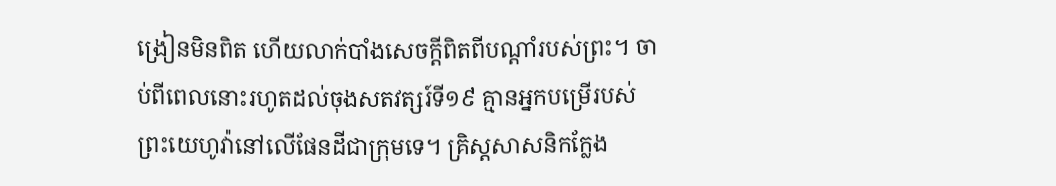ង្រៀនមិនពិត ហើយលាក់បាំងសេចក្ដីពិតពីបណ្ដាំរបស់ព្រះ។ ចាប់ពីពេលនោះរហូតដល់ចុងសតវត្សរ៍ទី១៩ គ្មានអ្នកបម្រើរបស់ព្រះយេហូវ៉ានៅលើផែនដីជាក្រុមទេ។ គ្រិស្តសាសនិកក្លែង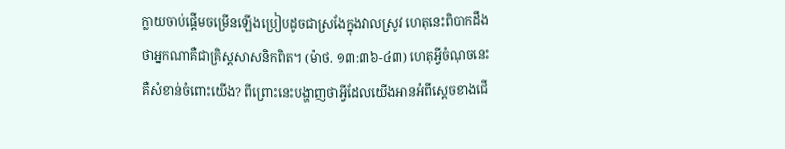ក្លាយចាប់ផ្ដើមចម្រើនឡើងប្រៀបដូចជាស្រងែក្នុងវាលស្រូវ ហេតុនេះពិបាកដឹងថាអ្នកណាគឺជាគ្រិស្តសាសនិកពិត។ (ម៉ាថ. ១៣:៣៦-៤៣) ហេតុអ្វីចំណុចនេះគឺសំខាន់ចំពោះយើង? ពីព្រោះនេះបង្ហាញថាអ្វីដែលយើងអានអំពីស្ដេចខាងជើ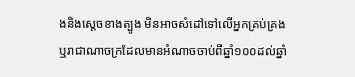ងនិងស្ដេចខាងត្បូង មិនអាចសំដៅទៅលើអ្នកគ្រប់គ្រងឬរាជាណាចក្រដែលមានអំណាចចាប់ពីឆ្នាំ១០០ដល់ឆ្នាំ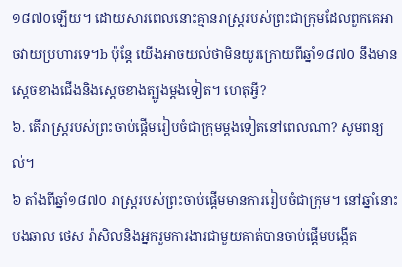១៨៧០ឡើយ។ ដោយសារពេលនោះគ្មានរាស្ត្ររបស់ព្រះជាក្រុមដែលពួកគេអាចវាយប្រហារទេ។b ប៉ុន្តែ យើងអាចយល់ថាមិនយូរក្រោយពីឆ្នាំ១៨៧០ នឹងមានស្ដេចខាងជើងនិងស្ដេចខាងត្បូងម្ដងទៀត។ ហេតុអ្វី?
៦. តើរាស្ត្ររបស់ព្រះចាប់ផ្ដើមរៀបចំជាក្រុមម្ដងទៀតនៅពេលណា? សូមពន្យល់។
៦ តាំងពីឆ្នាំ១៨៧០ រាស្ត្ររបស់ព្រះចាប់ផ្ដើមមានការរៀបចំជាក្រុម។ នៅឆ្នាំនោះ បងឆាល ថេស រ៉ាសិលនិងអ្នករួមការងារជាមួយគាត់បានចាប់ផ្ដើមបង្កើត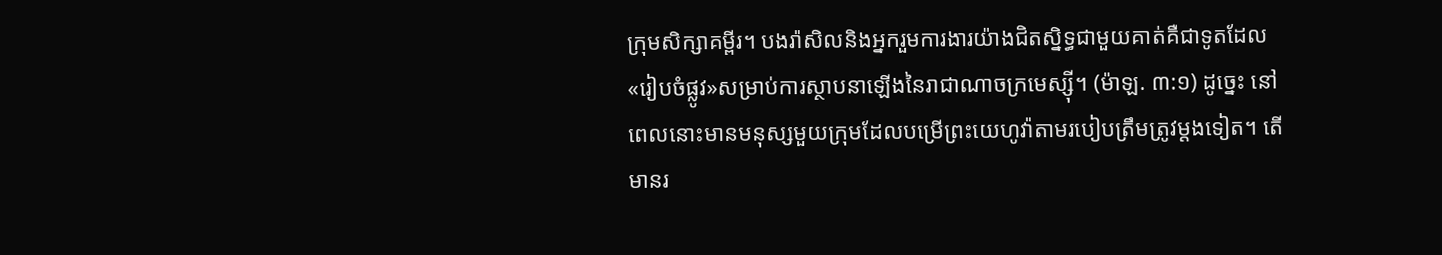ក្រុមសិក្សាគម្ពីរ។ បងរ៉ាសិលនិងអ្នករួមការងារយ៉ាងជិតស្និទ្ធជាមួយគាត់គឺជាទូតដែល«រៀបចំផ្លូវ»សម្រាប់ការស្ថាបនាឡើងនៃរាជាណាចក្រមេស្ស៊ី។ (ម៉ាឡ. ៣:១) ដូច្នេះ នៅពេលនោះមានមនុស្សមួយក្រុមដែលបម្រើព្រះយេហូវ៉ាតាមរបៀបត្រឹមត្រូវម្ដងទៀត។ តើមានរ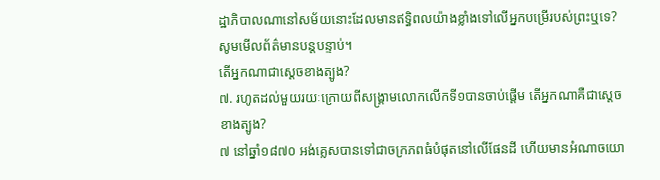ដ្ឋាភិបាលណានៅសម័យនោះដែលមានឥទ្ធិពលយ៉ាងខ្លាំងទៅលើអ្នកបម្រើរបស់ព្រះឬទេ? សូមមើលព័ត៌មានបន្តបន្ទាប់។
តើអ្នកណាជាស្ដេចខាងត្បូង?
៧. រហូតដល់មួយរយៈក្រោយពីសង្គ្រាមលោកលើកទី១បានចាប់ផ្ដើម តើអ្នកណាគឺជាស្ដេចខាងត្បូង?
៧ នៅឆ្នាំ១៨៧០ អង់គ្លេសបានទៅជាចក្រភពធំបំផុតនៅលើផែនដី ហើយមានអំណាចយោ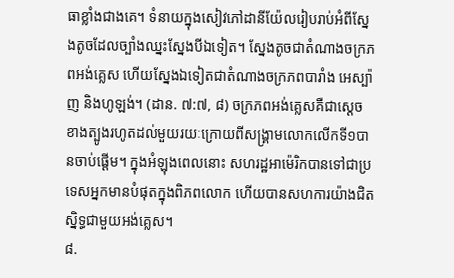ធាខ្លាំងជាងគេ។ ទំនាយក្នុងសៀវភៅដានីយ៉ែលរៀបរាប់អំពីស្នែងតូចដែលច្បាំងឈ្នះស្នែងបីឯទៀត។ ស្នែងតូចជាតំណាងចក្រភពអង់គ្លេស ហើយស្នែងឯទៀតជាតំណាងចក្រភពបារាំង អេស្ប៉ាញ និងហូឡង់។ (ដាន. ៧:៧, ៨) ចក្រភពអង់គ្លេសគឺជាស្ដេចខាងត្បូងរហូតដល់មួយរយៈក្រោយពីសង្គ្រាមលោកលើកទី១បានចាប់ផ្ដើម។ ក្នុងអំឡុងពេលនោះ សហរដ្ឋអាម៉េរិកបានទៅជាប្រទេសអ្នកមានបំផុតក្នុងពិភពលោក ហើយបានសហការយ៉ាងជិតស្និទ្ធជាមួយអង់គ្លេស។
៨.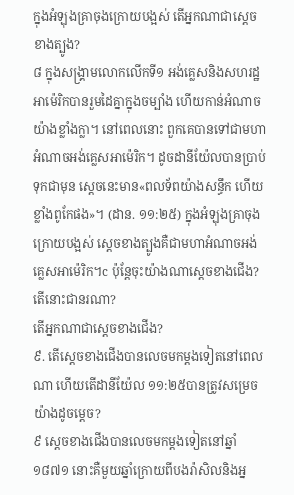ក្នុងអំឡុងគ្រាចុងក្រោយបង្អស់ តើអ្នកណាជាស្ដេចខាងត្បូង?
៨ ក្នុងសង្គ្រាមលោកលើកទី១ អង់គ្លេសនិងសហរដ្ឋអាម៉េរិកបានរួមដៃគ្នាក្នុងចម្បាំង ហើយកាន់អំណាចយ៉ាងខ្លាំងក្លា។ នៅពេលនោះ ពួកគេបានទៅជាមហាអំណាចអង់គ្លេសអាម៉េរិក។ ដូចដានីយ៉ែលបានប្រាប់ទុកជាមុន ស្ដេចនេះមាន«ពលទ័ពយ៉ាងសន្ធឹក ហើយខ្លាំងពូកែផង»។ (ដាន. ១១:២៥) ក្នុងអំឡុងគ្រាចុងក្រោយបង្អស់ ស្ដេចខាងត្បូងគឺជាមហាអំណាចអង់គ្លេសអាម៉េរិក។c ប៉ុន្តែចុះយ៉ាងណាស្ដេចខាងជើង? តើនោះជានរណា?
តើអ្នកណាជាស្ដេចខាងជើង?
៩. តើស្ដេចខាងជើងបានលេចមកម្ដងទៀតនៅពេលណា ហើយតើដានីយ៉ែល ១១:២៥បានត្រូវសម្រេចយ៉ាងដូចម្ដេច?
៩ ស្ដេចខាងជើងបានលេចមកម្ដងទៀតនៅឆ្នាំ១៨៧១ នោះគឺមួយឆ្នាំក្រោយពីបងរ៉ាសិលនិងអ្ន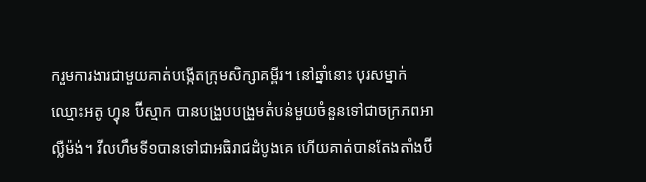ករួមការងារជាមួយគាត់បង្កើតក្រុមសិក្សាគម្ពីរ។ នៅឆ្នាំនោះ បុរសម្នាក់ឈ្មោះអតូ ហ្វុន ប៊ីស្មាក បានបង្រួបបង្រួមតំបន់មួយចំនួនទៅជាចក្រភពអាល្លឺម៉ង់។ វីលហឹមទី១បានទៅជាអធិរាជដំបូងគេ ហើយគាត់បានតែងតាំងប៊ី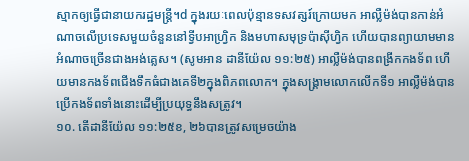ស្មាកឲ្យធ្វើជានាយករដ្ឋមន្ត្រី។d ក្នុងរយៈពេលប៉ុន្មានទសវត្សរ៍ក្រោយមក អាល្លឺម៉ង់បានកាន់អំណាចលើប្រទេសមួយចំនួននៅទ្វីបអាហ្វ្រិក និងមហាសមុទ្រប៉ាស៊ីហ្វិក ហើយបានព្យាយាមមានអំណាចច្រើនជាងអង់គ្លេស។ (សូមអាន ដានីយ៉ែល ១១:២៥) អាល្លឺម៉ង់បានពង្រីកកងទ័ព ហើយមានកងទ័ពជើងទឹកធំជាងគេទី២ក្នុងពិភពលោក។ ក្នុងសង្គ្រាមលោកលើកទី១ អាល្លឺម៉ង់បានប្រើកងទ័ពទាំងនោះដើម្បីប្រយុទ្ធនឹងសត្រូវ។
១០. តើដានីយ៉ែល ១១:២៥ខ, ២៦បានត្រូវសម្រេចយ៉ាង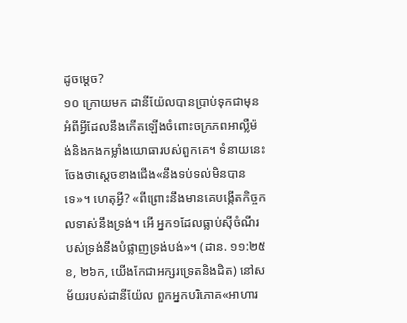ដូចម្ដេច?
១០ ក្រោយមក ដានីយ៉ែលបានប្រាប់ទុកជាមុនអំពីអ្វីដែលនឹងកើតឡើងចំពោះចក្រភពអាល្លឺម៉ង់និងកងកម្លាំងយោធារបស់ពួកគេ។ ទំនាយនេះចែងថាស្ដេចខាងជើង«នឹងទប់ទល់មិនបានទេ»។ ហេតុអ្វី? «ពីព្រោះនឹងមានគេបង្កើតកិច្ចកលទាស់នឹងទ្រង់។ អើ អ្នក១ដែលធ្លាប់ស៊ីចំណីរបស់ទ្រង់នឹងបំផ្លាញទ្រង់បង់»។ (ដាន. ១១:២៥ខ, ២៦ក, យើងកែជាអក្សរទ្រេតនិងដិត) នៅសម័យរបស់ដានីយ៉ែល ពួកអ្នកបរិភោគ«អាហារ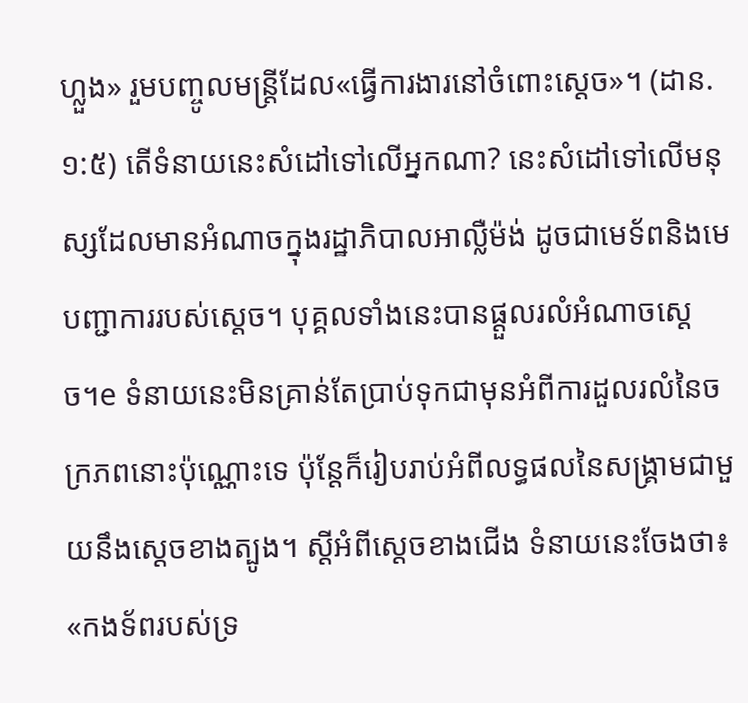ហ្លួង» រួមបញ្ចូលមន្ត្រីដែល«ធ្វើការងារនៅចំពោះស្ដេច»។ (ដាន. ១:៥) តើទំនាយនេះសំដៅទៅលើអ្នកណា? នេះសំដៅទៅលើមនុស្សដែលមានអំណាចក្នុងរដ្ឋាភិបាលអាល្លឺម៉ង់ ដូចជាមេទ័ពនិងមេបញ្ជាការរបស់ស្ដេច។ បុគ្គលទាំងនេះបានផ្ដួលរលំអំណាចស្ដេច។e ទំនាយនេះមិនគ្រាន់តែប្រាប់ទុកជាមុនអំពីការដួលរលំនៃចក្រភពនោះប៉ុណ្ណោះទេ ប៉ុន្តែក៏រៀបរាប់អំពីលទ្ធផលនៃសង្គ្រាមជាមួយនឹងស្ដេចខាងត្បូង។ ស្ដីអំពីស្ដេចខាងជើង ទំនាយនេះចែងថា៖ «កងទ័ពរបស់ទ្រ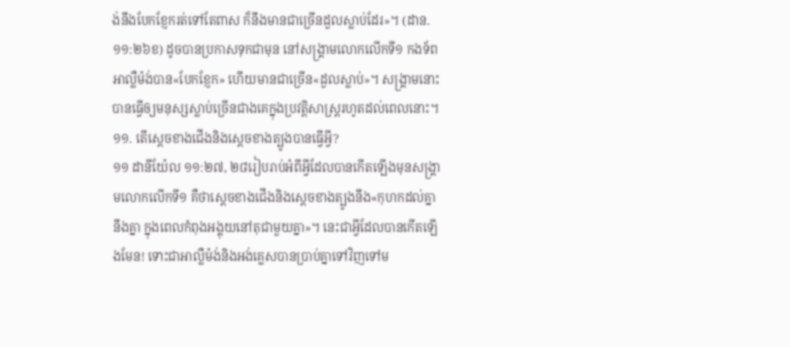ង់នឹងបែកខ្ញែករត់ទៅតែពាស ក៏នឹងមានជាច្រើនដួលស្លាប់ដែរ»។ (ដាន. ១១:២៦ខ) ដូចបានប្រកាសទុកជាមុន នៅសង្គ្រាមលោកលើកទី១ កងទ័ពអាល្លឺម៉ង់បាន«បែកខ្ញែក» ហើយមានជាច្រើន«ដួលស្លាប់»។ សង្គ្រាមនោះបានធ្វើឲ្យមនុស្សស្លាប់ច្រើនជាងគេក្នុងប្រវត្តិសាស្ត្ររហូតដល់ពេលនោះ។
១១. តើស្ដេចខាងជើងនិងស្ដេចខាងត្បូងបានធ្វើអ្វី?
១១ ដានីយ៉ែល ១១:២៧, ២៨រៀបរាប់អំពីអ្វីដែលបានកើតឡើងមុនសង្គ្រាមលោកលើកទី១ គឺថាស្ដេចខាងជើងនិងស្ដេចខាងត្បូងនឹង«កុហកដល់គ្នានឹងគ្នា ក្នុងពេលកំពុងអង្គុយនៅតុជាមួយគ្នា»។ នេះជាអ្វីដែលបានកើតឡើងមែន! ទោះជាអាល្លឺម៉ង់និងអង់គ្លេសបានប្រាប់គ្នាទៅវិញទៅម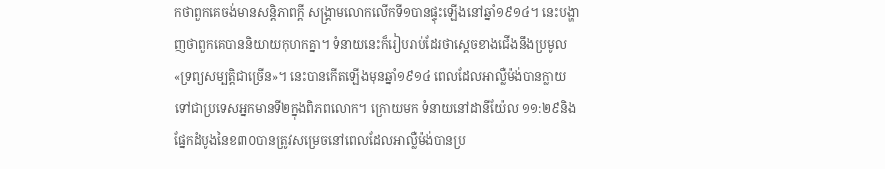កថាពួកគេចង់មានសន្តិភាពក្ដី សង្គ្រាមលោកលើកទី១បានផ្ទុះឡើងនៅឆ្នាំ១៩១៤។ នេះបង្ហាញថាពួកគេបាននិយាយកុហកគ្នា។ ទំនាយនេះក៏រៀបរាប់ដែរថាស្ដេចខាងជើងនឹងប្រមូល«ទ្រព្យសម្បត្តិជាច្រើន»។ នេះបានកើតឡើងមុនឆ្នាំ១៩១៤ ពេលដែលអាល្លឺម៉ង់បានក្លាយទៅជាប្រទេសអ្នកមានទី២ក្នុងពិភពលោក។ ក្រោយមក ទំនាយនៅដានីយ៉ែល ១១:២៩និងផ្នែកដំបូងនៃខ៣០បានត្រូវសម្រេចនៅពេលដែលអាល្លឺម៉ង់បានប្រ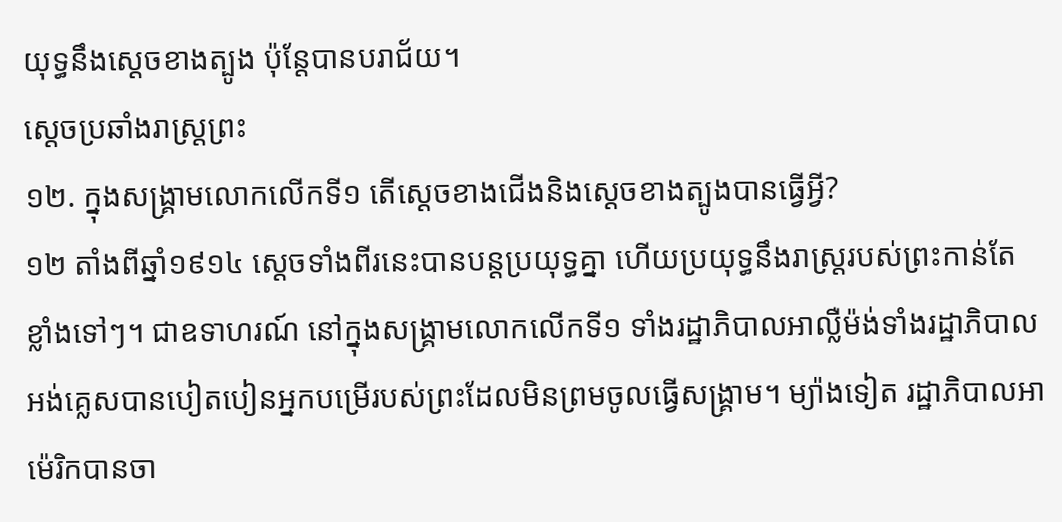យុទ្ធនឹងស្ដេចខាងត្បូង ប៉ុន្តែបានបរាជ័យ។
ស្ដេចប្រឆាំងរាស្ត្រព្រះ
១២. ក្នុងសង្គ្រាមលោកលើកទី១ តើស្ដេចខាងជើងនិងស្ដេចខាងត្បូងបានធ្វើអ្វី?
១២ តាំងពីឆ្នាំ១៩១៤ ស្ដេចទាំងពីរនេះបានបន្តប្រយុទ្ធគ្នា ហើយប្រយុទ្ធនឹងរាស្ត្ររបស់ព្រះកាន់តែខ្លាំងទៅៗ។ ជាឧទាហរណ៍ នៅក្នុងសង្គ្រាមលោកលើកទី១ ទាំងរដ្ឋាភិបាលអាល្លឺម៉ង់ទាំងរដ្ឋាភិបាលអង់គ្លេសបានបៀតបៀនអ្នកបម្រើរបស់ព្រះដែលមិនព្រមចូលធ្វើសង្គ្រាម។ ម្យ៉ាងទៀត រដ្ឋាភិបាលអាម៉េរិកបានចា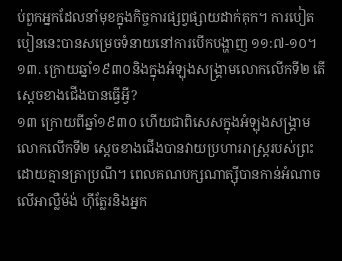ប់ពួកអ្នកដែលនាំមុខក្នុងកិច្ចការផ្សព្វផ្សាយដាក់គុក។ ការបៀតបៀននេះបានសម្រេចទំនាយនៅការបើកបង្ហាញ ១១:៧-១០។
១៣. ក្រោយឆ្នាំ១៩៣០និងក្នុងអំឡុងសង្គ្រាមលោកលើកទី២ តើស្ដេចខាងជើងបានធ្វើអ្វី?
១៣ ក្រោយពីឆ្នាំ១៩៣០ ហើយជាពិសេសក្នុងអំឡុងសង្គ្រាមលោកលើកទី២ ស្ដេចខាងជើងបានវាយប្រហាររាស្ត្ររបស់ព្រះដោយគ្មានត្រាប្រណី។ ពេលគណបក្សណាត្ស៊ីបានកាន់អំណាចលើអាល្លឺម៉ង់ ហ៊ីត្លែរនិងអ្នក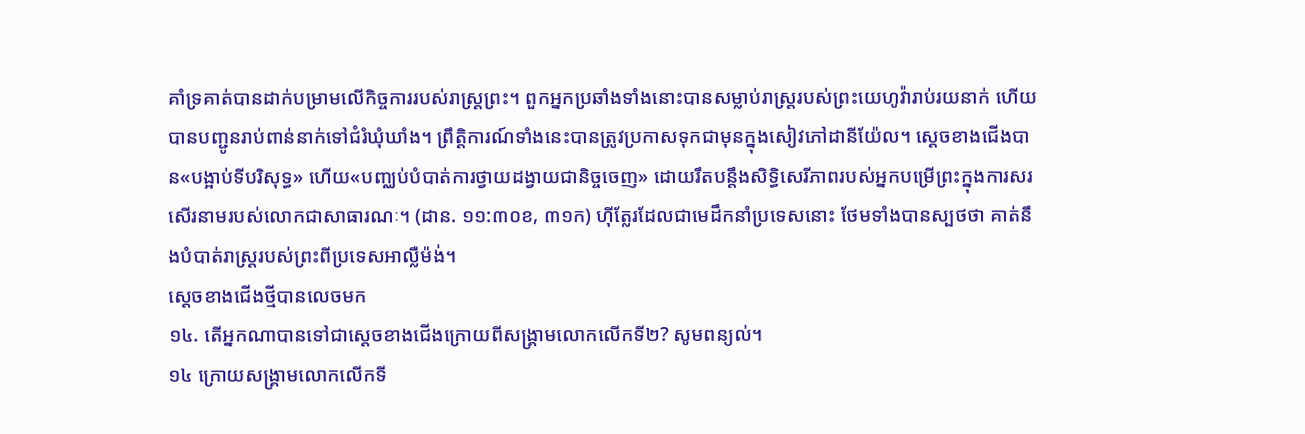គាំទ្រគាត់បានដាក់បម្រាមលើកិច្ចការរបស់រាស្ត្រព្រះ។ ពួកអ្នកប្រឆាំងទាំងនោះបានសម្លាប់រាស្ត្ររបស់ព្រះយេហូវ៉ារាប់រយនាក់ ហើយបានបញ្ជូនរាប់ពាន់នាក់ទៅជំរំឃុំឃាំង។ ព្រឹត្តិការណ៍ទាំងនេះបានត្រូវប្រកាសទុកជាមុនក្នុងសៀវភៅដានីយ៉ែល។ ស្ដេចខាងជើងបាន«បង្អាប់ទីបរិសុទ្ធ» ហើយ«បញ្ឈប់បំបាត់ការថ្វាយដង្វាយជានិច្ចចេញ» ដោយរឹតបន្តឹងសិទ្ធិសេរីភាពរបស់អ្នកបម្រើព្រះក្នុងការសរសើរនាមរបស់លោកជាសាធារណៈ។ (ដាន. ១១:៣០ខ, ៣១ក) ហ៊ីត្លែរដែលជាមេដឹកនាំប្រទេសនោះ ថែមទាំងបានស្បថថា គាត់នឹងបំបាត់រាស្ត្ររបស់ព្រះពីប្រទេសអាល្លឺម៉ង់។
ស្ដេចខាងជើងថ្មីបានលេចមក
១៤. តើអ្នកណាបានទៅជាស្ដេចខាងជើងក្រោយពីសង្គ្រាមលោកលើកទី២? សូមពន្យល់។
១៤ ក្រោយសង្គ្រាមលោកលើកទី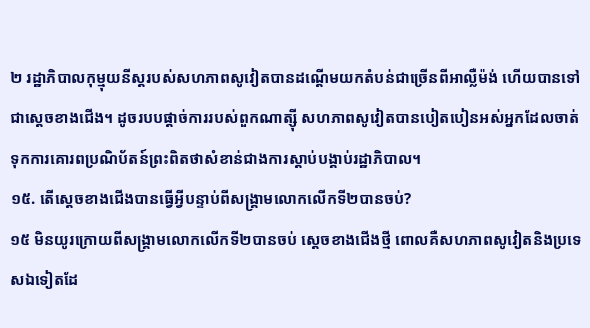២ រដ្ឋាភិបាលកុម្មុយនីស្តរបស់សហភាពសូវៀតបានដណ្ដើមយកតំបន់ជាច្រើនពីអាល្លឺម៉ង់ ហើយបានទៅជាស្ដេចខាងជើង។ ដូចរបបផ្ដាច់ការរបស់ពួកណាត្ស៊ី សហភាពសូវៀតបានបៀតបៀនអស់អ្នកដែលចាត់ទុកការគោរពប្រណិប័តន៍ព្រះពិតថាសំខាន់ជាងការស្ដាប់បង្គាប់រដ្ឋាភិបាល។
១៥. តើស្ដេចខាងជើងបានធ្វើអ្វីបន្ទាប់ពីសង្គ្រាមលោកលើកទី២បានចប់?
១៥ មិនយូរក្រោយពីសង្គ្រាមលោកលើកទី២បានចប់ ស្ដេចខាងជើងថ្មី ពោលគឺសហភាពសូវៀតនិងប្រទេសឯទៀតដែ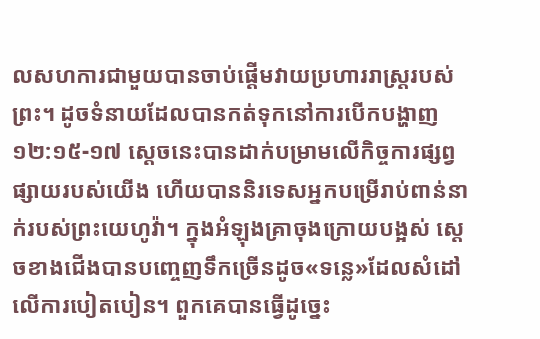លសហការជាមួយបានចាប់ផ្ដើមវាយប្រហាររាស្ត្ររបស់ព្រះ។ ដូចទំនាយដែលបានកត់ទុកនៅការបើកបង្ហាញ ១២:១៥-១៧ ស្ដេចនេះបានដាក់បម្រាមលើកិច្ចការផ្សព្វផ្សាយរបស់យើង ហើយបាននិរទេសអ្នកបម្រើរាប់ពាន់នាក់របស់ព្រះយេហូវ៉ា។ ក្នុងអំឡុងគ្រាចុងក្រោយបង្អស់ ស្ដេចខាងជើងបានបញ្ចេញទឹកច្រើនដូច«ទន្លេ»ដែលសំដៅលើការបៀតបៀន។ ពួកគេបានធ្វើដូច្នេះ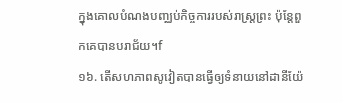ក្នុងគោលបំណងបញ្ឈប់កិច្ចការរបស់រាស្ត្រព្រះ ប៉ុន្តែពួកគេបានបរាជ័យ។f
១៦. តើសហភាពសូវៀតបានធ្វើឲ្យទំនាយនៅដានីយ៉ែ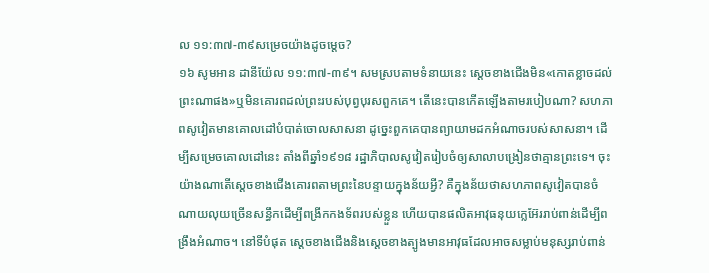ល ១១:៣៧-៣៩សម្រេចយ៉ាងដូចម្ដេច?
១៦ សូមអាន ដានីយ៉ែល ១១:៣៧-៣៩។ សមស្របតាមទំនាយនេះ ស្ដេចខាងជើងមិន«កោតខ្លាចដល់ព្រះណាផង»ឬមិនគោរពដល់ព្រះរបស់បុព្វបុរសពួកគេ។ តើនេះបានកើតឡើងតាមរបៀបណា? សហភាពសូវៀតមានគោលដៅបំបាត់ចោលសាសនា ដូច្នេះពួកគេបានព្យាយាមដកអំណាចរបស់សាសនា។ ដើម្បីសម្រេចគោលដៅនេះ តាំងពីឆ្នាំ១៩១៨ រដ្ឋាភិបាលសូវៀតរៀបចំឲ្យសាលាបង្រៀនថាគ្មានព្រះទេ។ ចុះយ៉ាងណាតើស្ដេចខាងជើងគោរពតាមព្រះនៃបន្ទាយក្នុងន័យអ្វី? គឺក្នុងន័យថាសហភាពសូវៀតបានចំណាយលុយច្រើនសន្ធឹកដើម្បីពង្រីកកងទ័ពរបស់ខ្លួន ហើយបានផលិតអាវុធនុយក្លេអ៊ែររាប់ពាន់ដើម្បីពង្រឹងអំណាច។ នៅទីបំផុត ស្ដេចខាងជើងនិងស្ដេចខាងត្បូងមានអាវុធដែលអាចសម្លាប់មនុស្សរាប់ពាន់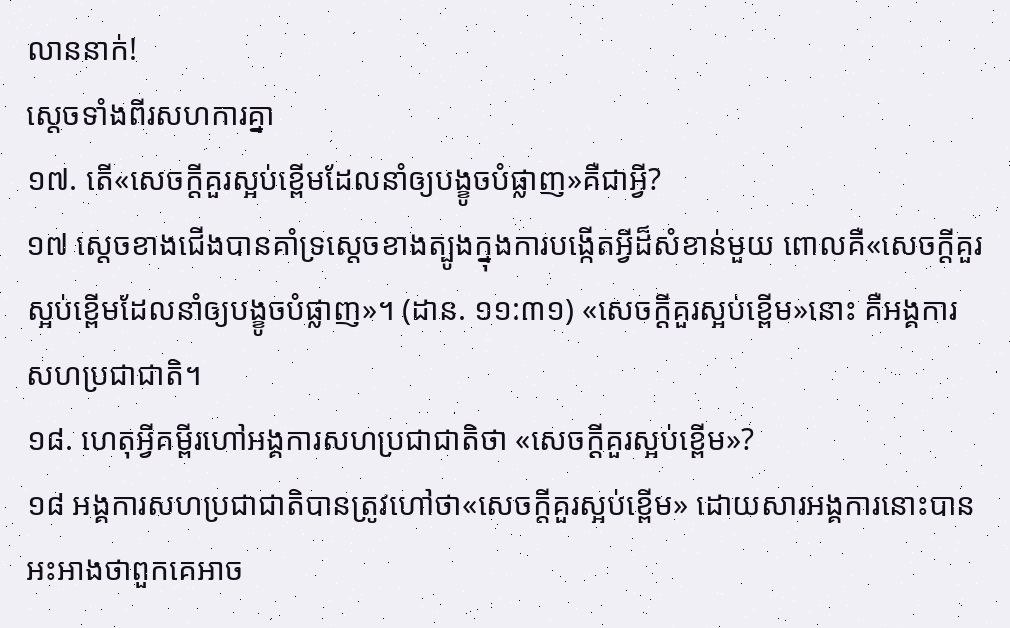លាននាក់!
ស្ដេចទាំងពីរសហការគ្នា
១៧. តើ«សេចក្ដីគួរស្អប់ខ្ពើមដែលនាំឲ្យបង្ខូចបំផ្លាញ»គឺជាអ្វី?
១៧ ស្ដេចខាងជើងបានគាំទ្រស្ដេចខាងត្បូងក្នុងការបង្កើតអ្វីដ៏សំខាន់មួយ ពោលគឺ«សេចក្ដីគួរស្អប់ខ្ពើមដែលនាំឲ្យបង្ខូចបំផ្លាញ»។ (ដាន. ១១:៣១) «សេចក្ដីគួរស្អប់ខ្ពើម»នោះ គឺអង្គការសហប្រជាជាតិ។
១៨. ហេតុអ្វីគម្ពីរហៅអង្គការសហប្រជាជាតិថា «សេចក្ដីគួរស្អប់ខ្ពើម»?
១៨ អង្គការសហប្រជាជាតិបានត្រូវហៅថា«សេចក្ដីគួរស្អប់ខ្ពើម» ដោយសារអង្គការនោះបានអះអាងថាពួកគេអាច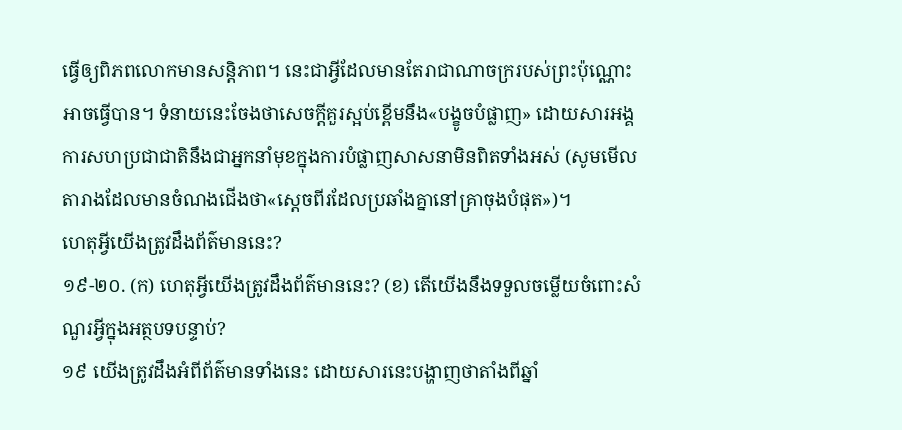ធ្វើឲ្យពិភពលោកមានសន្តិភាព។ នេះជាអ្វីដែលមានតែរាជាណាចក្ររបស់ព្រះប៉ុណ្ណោះអាចធ្វើបាន។ ទំនាយនេះចែងថាសេចក្ដីគួរស្អប់ខ្ពើមនឹង«បង្ខូចបំផ្លាញ» ដោយសារអង្គការសហប្រជាជាតិនឹងជាអ្នកនាំមុខក្នុងការបំផ្លាញសាសនាមិនពិតទាំងអស់ (សូមមើលតារាងដែលមានចំណងជើងថា«ស្ដេចពីរដែលប្រឆាំងគ្នានៅគ្រាចុងបំផុត»)។
ហេតុអ្វីយើងត្រូវដឹងព័ត៌មាននេះ?
១៩-២០. (ក) ហេតុអ្វីយើងត្រូវដឹងព័ត៌មាននេះ? (ខ) តើយើងនឹងទទួលចម្លើយចំពោះសំណួរអ្វីក្នុងអត្ថបទបន្ទាប់?
១៩ យើងត្រូវដឹងអំពីព័ត៌មានទាំងនេះ ដោយសារនេះបង្ហាញថាតាំងពីឆ្នាំ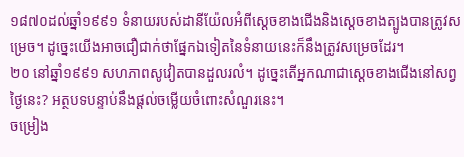១៨៧០ដល់ឆ្នាំ១៩៩១ ទំនាយរបស់ដានីយ៉ែលអំពីស្ដេចខាងជើងនិងស្ដេចខាងត្បូងបានត្រូវសម្រេច។ ដូច្នេះយើងអាចជឿជាក់ថាផ្នែកឯទៀតនៃទំនាយនេះក៏នឹងត្រូវសម្រេចដែរ។
២០ នៅឆ្នាំ១៩៩១ សហភាពសូវៀតបានដួលរលំ។ ដូច្នេះតើអ្នកណាជាស្ដេចខាងជើងនៅសព្វថ្ងៃនេះ? អត្ថបទបន្ទាប់នឹងផ្ដល់ចម្លើយចំពោះសំណួរនេះ។
ចម្រៀង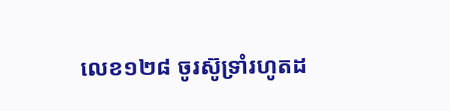លេខ១២៨ ចូរស៊ូទ្រាំរហូតដ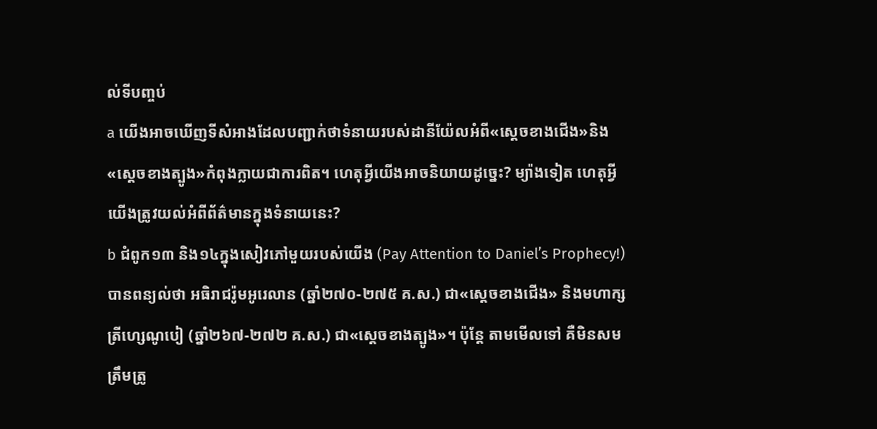ល់ទីបញ្ចប់
a យើងអាចឃើញទីសំអាងដែលបញ្ជាក់ថាទំនាយរបស់ដានីយ៉ែលអំពី«ស្ដេចខាងជើង»និង«ស្ដេចខាងត្បូង»កំពុងក្លាយជាការពិត។ ហេតុអ្វីយើងអាចនិយាយដូច្នេះ? ម្យ៉ាងទៀត ហេតុអ្វីយើងត្រូវយល់អំពីព័ត៌មានក្នុងទំនាយនេះ?
b ជំពូក១៣ និង១៤ក្នុងសៀវភៅមួយរបស់យើង (Pay Attention to Daniel’s Prophecy!) បានពន្យល់ថា អធិរាជរ៉ូមអូរេលាន (ឆ្នាំ២៧០-២៧៥ គ.ស.) ជា«ស្ដេចខាងជើង» និងមហាក្សត្រីហ្សេណូបៀ (ឆ្នាំ២៦៧-២៧២ គ.ស.) ជា«ស្ដេចខាងត្បូង»។ ប៉ុន្តែ តាមមើលទៅ គឺមិនសមត្រឹមត្រូ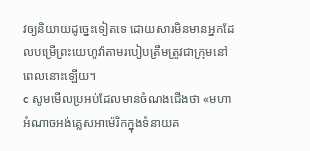វឲ្យនិយាយដូច្នេះទៀតទេ ដោយសារមិនមានអ្នកដែលបម្រើព្រះយេហូវ៉ាតាមរបៀបត្រឹមត្រូវជាក្រុមនៅពេលនោះឡើយ។
c សូមមើលប្រអប់ដែលមានចំណងជើងថា «មហាអំណាចអង់គ្លេសអាម៉េរិកក្នុងទំនាយគ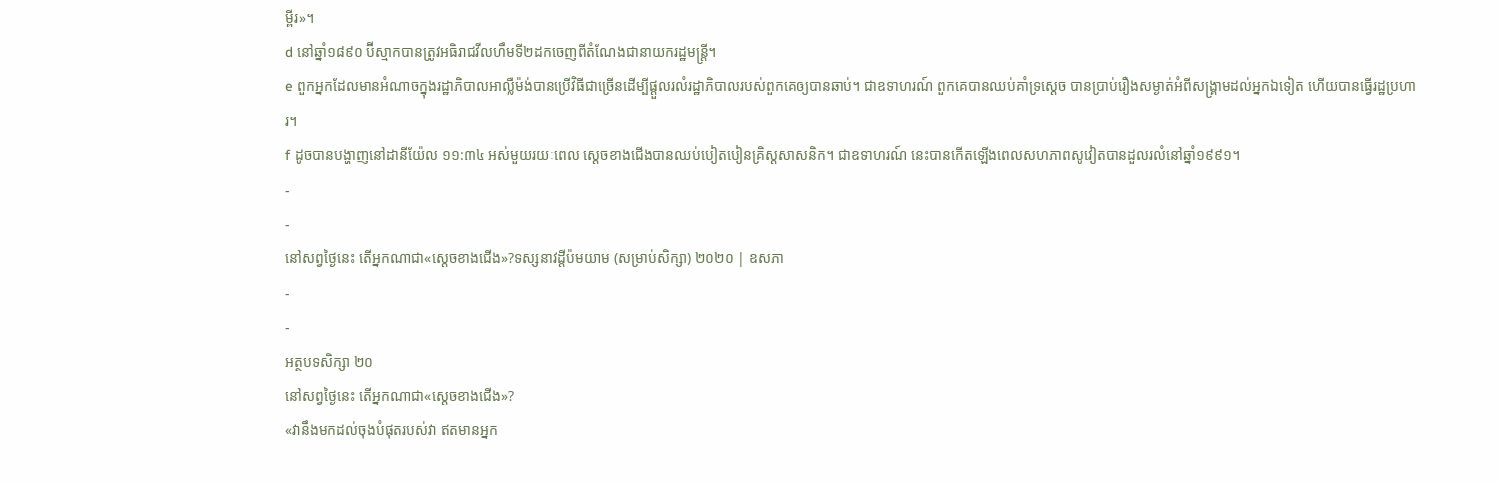ម្ពីរ»។
d នៅឆ្នាំ១៨៩០ ប៊ីស្មាកបានត្រូវអធិរាជវីលហឹមទី២ដកចេញពីតំណែងជានាយករដ្ឋមន្ត្រី។
e ពួកអ្នកដែលមានអំណាចក្នុងរដ្ឋាភិបាលអាល្លឺម៉ង់បានប្រើវិធីជាច្រើនដើម្បីផ្ដួលរលំរដ្ឋាភិបាលរបស់ពួកគេឲ្យបានឆាប់។ ជាឧទាហរណ៍ ពួកគេបានឈប់គាំទ្រស្ដេច បានប្រាប់រឿងសម្ងាត់អំពីសង្គ្រាមដល់អ្នកឯទៀត ហើយបានធ្វើរដ្ឋប្រហារ។
f ដូចបានបង្ហាញនៅដានីយ៉ែល ១១:៣៤ អស់មួយរយៈពេល ស្ដេចខាងជើងបានឈប់បៀតបៀនគ្រិស្តសាសនិក។ ជាឧទាហរណ៍ នេះបានកើតឡើងពេលសហភាពសូវៀតបានដួលរលំនៅឆ្នាំ១៩៩១។
-
-
នៅសព្វថ្ងៃនេះ តើអ្នកណាជា«ស្ដេចខាងជើង»?ទស្សនាវដ្ដីប៉មយាម (សម្រាប់សិក្សា) ២០២០ | ឧសភា
-
-
អត្ថបទសិក្សា ២០
នៅសព្វថ្ងៃនេះ តើអ្នកណាជា«ស្ដេចខាងជើង»?
«វានឹងមកដល់ចុងបំផុតរបស់វា ឥតមានអ្នក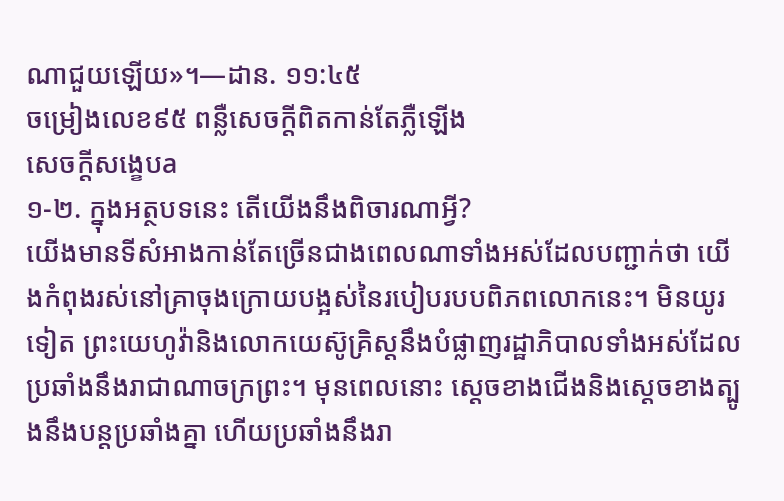ណាជួយឡើយ»។—ដាន. ១១:៤៥
ចម្រៀងលេខ៩៥ ពន្លឺសេចក្ដីពិតកាន់តែភ្លឺឡើង
សេចក្ដីសង្ខេបa
១-២. ក្នុងអត្ថបទនេះ តើយើងនឹងពិចារណាអ្វី?
យើងមានទីសំអាងកាន់តែច្រើនជាងពេលណាទាំងអស់ដែលបញ្ជាក់ថា យើងកំពុងរស់នៅគ្រាចុងក្រោយបង្អស់នៃរបៀបរបបពិភពលោកនេះ។ មិនយូរទៀត ព្រះយេហូវ៉ានិងលោកយេស៊ូគ្រិស្តនឹងបំផ្លាញរដ្ឋាភិបាលទាំងអស់ដែលប្រឆាំងនឹងរាជាណាចក្រព្រះ។ មុនពេលនោះ ស្ដេចខាងជើងនិងស្ដេចខាងត្បូងនឹងបន្តប្រឆាំងគ្នា ហើយប្រឆាំងនឹងរា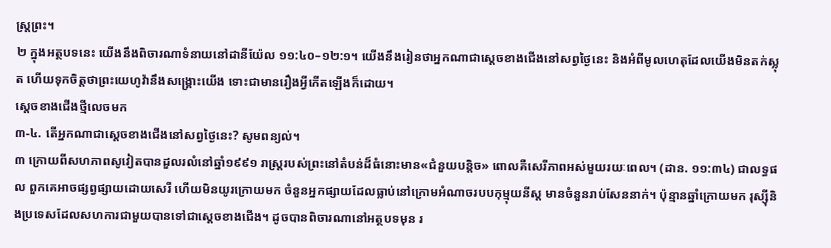ស្ត្រព្រះ។
២ ក្នុងអត្ថបទនេះ យើងនឹងពិចារណាទំនាយនៅដានីយ៉ែល ១១:៤០–១២:១។ យើងនឹងរៀនថាអ្នកណាជាស្ដេចខាងជើងនៅសព្វថ្ងៃនេះ និងអំពីមូលហេតុដែលយើងមិនតក់ស្លុត ហើយទុកចិត្តថាព្រះយេហូវ៉ានឹងសង្គ្រោះយើង ទោះជាមានរឿងអ្វីកើតឡើងក៏ដោយ។
ស្ដេចខាងជើងថ្មីលេចមក
៣-៤. តើអ្នកណាជាស្ដេចខាងជើងនៅសព្វថ្ងៃនេះ? សូមពន្យល់។
៣ ក្រោយពីសហភាពសូវៀតបានដួលរលំនៅឆ្នាំ១៩៩១ រាស្ត្ររបស់ព្រះនៅតំបន់ដ៏ធំនោះមាន«ជំនួយបន្តិច» ពោលគឺសេរីភាពអស់មួយរយៈពេល។ (ដាន. ១១:៣៤) ជាលទ្ធផល ពួកគេអាចផ្សព្វផ្សាយដោយសេរី ហើយមិនយូរក្រោយមក ចំនួនអ្នកផ្សាយដែលធ្លាប់នៅក្រោមអំណាចរបបកុម្មុយនីស្ត មានចំនួនរាប់សែននាក់។ ប៉ុន្មានឆ្នាំក្រោយមក រុស្ស៊ីនិងប្រទេសដែលសហការជាមួយបានទៅជាស្ដេចខាងជើង។ ដូចបានពិចារណានៅអត្ថបទមុន រ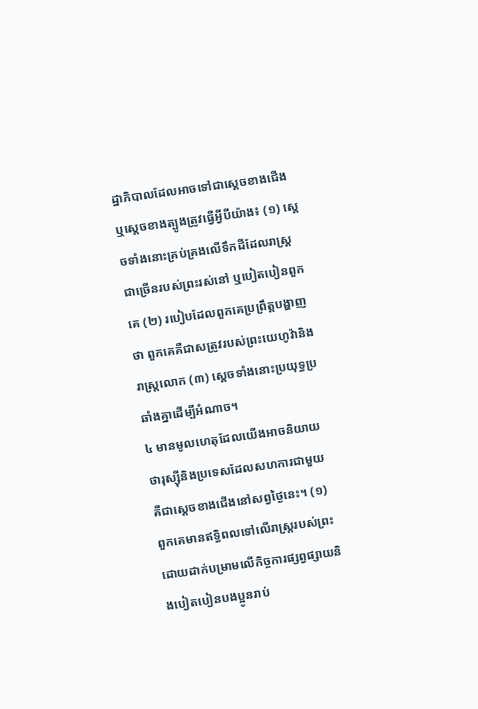ដ្ឋាភិបាលដែលអាចទៅជាស្ដេចខាងជើងឬស្ដេចខាងត្បូងត្រូវធ្វើអ្វីបីយ៉ាង៖ (១) ស្ដេចទាំងនោះគ្រប់គ្រងលើទឹកដីដែលរាស្ត្រជាច្រើនរបស់ព្រះរស់នៅ ឬបៀតបៀនពួកគេ (២) របៀបដែលពួកគេប្រព្រឹត្តបង្ហាញថា ពួកគេគឺជាសត្រូវរបស់ព្រះយេហូវ៉ានិងរាស្ត្រលោក (៣) ស្ដេចទាំងនោះប្រយុទ្ធប្រឆាំងគ្នាដើម្បីអំណាច។
៤ មានមូលហេតុដែលយើងអាចនិយាយថារុស្ស៊ីនិងប្រទេសដែលសហការជាមួយ គឺជាស្ដេចខាងជើងនៅសព្វថ្ងៃនេះ។ (១) ពួកគេមានឥទ្ធិពលទៅលើរាស្ត្ររបស់ព្រះ ដោយដាក់បម្រាមលើកិច្ចការផ្សព្វផ្សាយនិងបៀតបៀនបងប្អូនរាប់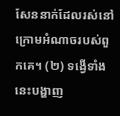សែននាក់ដែលរស់នៅក្រោមអំណាចរបស់ពួកគេ។ (២) ទង្វើទាំងនេះបង្ហាញ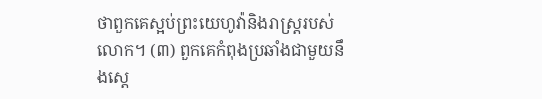ថាពួកគេស្អប់ព្រះយេហូវ៉ានិងរាស្ត្ររបស់លោក។ (៣) ពួកគេកំពុងប្រឆាំងជាមួយនឹងស្ដេ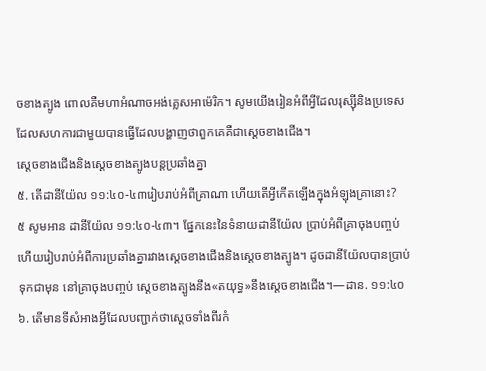ចខាងត្បូង ពោលគឺមហាអំណាចអង់គ្លេសអាម៉េរិក។ សូមយើងរៀនអំពីអ្វីដែលរុស្ស៊ីនិងប្រទេសដែលសហការជាមួយបានធ្វើដែលបង្ហាញថាពួកគេគឺជាស្ដេចខាងជើង។
ស្ដេចខាងជើងនិងស្ដេចខាងត្បូងបន្តប្រឆាំងគ្នា
៥. តើដានីយ៉ែល ១១:៤០-៤៣រៀបរាប់អំពីគ្រាណា ហើយតើអ្វីកើតឡើងក្នុងអំឡុងគ្រានោះ?
៥ សូមអាន ដានីយ៉ែល ១១:៤០-៤៣។ ផ្នែកនេះនៃទំនាយដានីយ៉ែល ប្រាប់អំពីគ្រាចុងបញ្ចប់ ហើយរៀបរាប់អំពីការប្រឆាំងគ្នារវាងស្ដេចខាងជើងនិងស្ដេចខាងត្បូង។ ដូចដានីយ៉ែលបានប្រាប់ទុកជាមុន នៅគ្រាចុងបញ្ចប់ ស្ដេចខាងត្បូងនឹង«តយុទ្ធ»នឹងស្ដេចខាងជើង។—ដាន. ១១:៤០
៦. តើមានទីសំអាងអ្វីដែលបញ្ជាក់ថាស្ដេចទាំងពីរកំ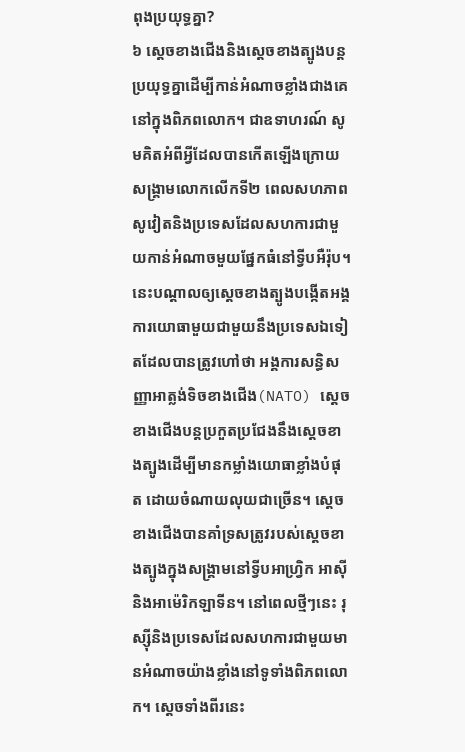ពុងប្រយុទ្ធគ្នា?
៦ ស្ដេចខាងជើងនិងស្ដេចខាងត្បូងបន្តប្រយុទ្ធគ្នាដើម្បីកាន់អំណាចខ្លាំងជាងគេនៅក្នុងពិភពលោក។ ជាឧទាហរណ៍ សូមគិតអំពីអ្វីដែលបានកើតឡើងក្រោយសង្គ្រាមលោកលើកទី២ ពេលសហភាពសូវៀតនិងប្រទេសដែលសហការជាមួយកាន់អំណាចមួយផ្នែកធំនៅទ្វីបអឺរ៉ុប។ នេះបណ្ដាលឲ្យស្ដេចខាងត្បូងបង្កើតអង្គការយោធាមួយជាមួយនឹងប្រទេសឯទៀតដែលបានត្រូវហៅថា អង្គការសន្ធិសញ្ញាអាត្លង់ទិចខាងជើង(NATO) ស្ដេចខាងជើងបន្តប្រកួតប្រជែងនឹងស្ដេចខាងត្បូងដើម្បីមានកម្លាំងយោធាខ្លាំងបំផុត ដោយចំណាយលុយជាច្រើន។ ស្ដេចខាងជើងបានគាំទ្រសត្រូវរបស់ស្ដេចខាងត្បូងក្នុងសង្គ្រាមនៅទ្វីបអាហ្វ្រិក អាស៊ី និងអាម៉េរិកឡាទីន។ នៅពេលថ្មីៗនេះ រុស្ស៊ីនិងប្រទេសដែលសហការជាមួយមានអំណាចយ៉ាងខ្លាំងនៅទូទាំងពិភពលោក។ ស្ដេចទាំងពីរនេះ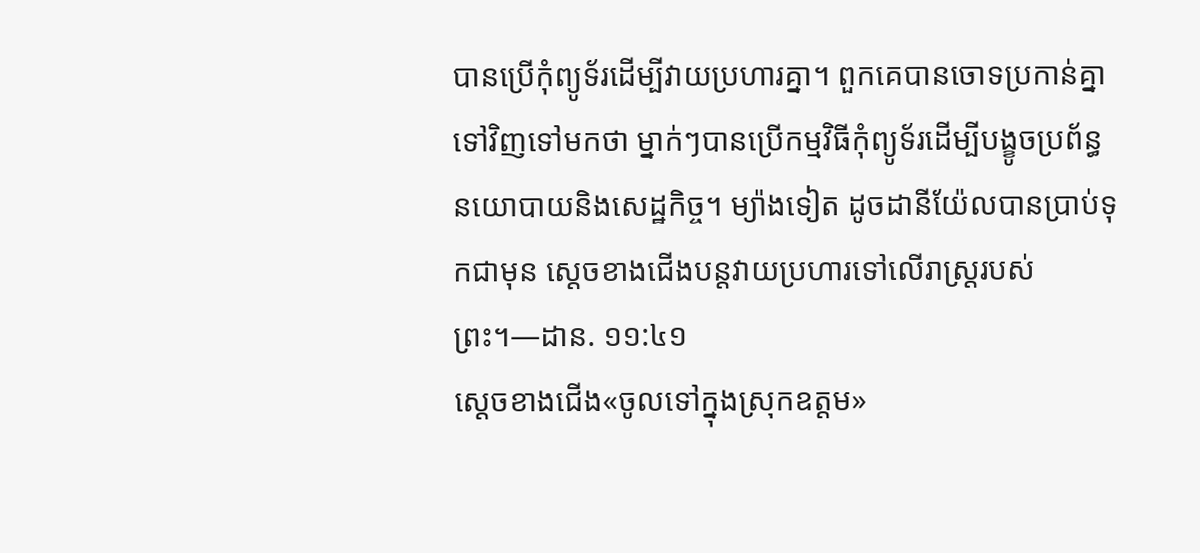បានប្រើកុំព្យូទ័រដើម្បីវាយប្រហារគ្នា។ ពួកគេបានចោទប្រកាន់គ្នាទៅវិញទៅមកថា ម្នាក់ៗបានប្រើកម្មវិធីកុំព្យូទ័រដើម្បីបង្ខូចប្រព័ន្ធនយោបាយនិងសេដ្ឋកិច្ច។ ម្យ៉ាងទៀត ដូចដានីយ៉ែលបានប្រាប់ទុកជាមុន ស្ដេចខាងជើងបន្តវាយប្រហារទៅលើរាស្ត្ររបស់ព្រះ។—ដាន. ១១:៤១
ស្ដេចខាងជើង«ចូលទៅក្នុងស្រុកឧត្ដម»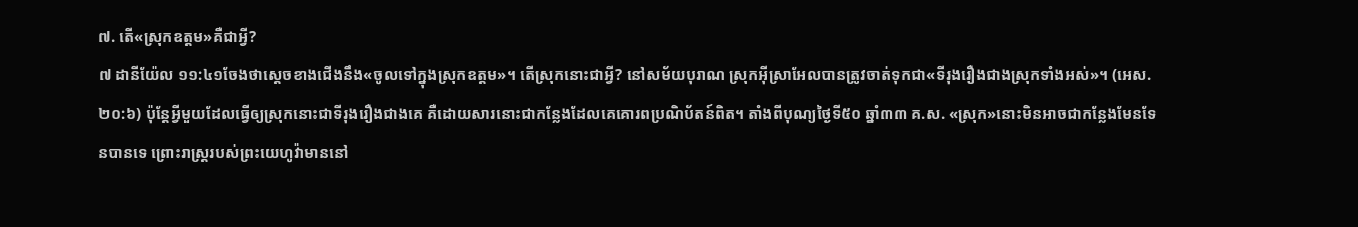៧. តើ«ស្រុកឧត្ដម»គឺជាអ្វី?
៧ ដានីយ៉ែល ១១:៤១ចែងថាស្ដេចខាងជើងនឹង«ចូលទៅក្នុងស្រុកឧត្ដម»។ តើស្រុកនោះជាអ្វី? នៅសម័យបុរាណ ស្រុកអ៊ីស្រាអែលបានត្រូវចាត់ទុកជា«ទីរុងរឿងជាងស្រុកទាំងអស់»។ (អេស. ២០:៦) ប៉ុន្តែអ្វីមួយដែលធ្វើឲ្យស្រុកនោះជាទីរុងរឿងជាងគេ គឺដោយសារនោះជាកន្លែងដែលគេគោរពប្រណិប័តន៍ពិត។ តាំងពីបុណ្យថ្ងៃទី៥០ ឆ្នាំ៣៣ គ.ស. «ស្រុក»នោះមិនអាចជាកន្លែងមែនទែនបានទេ ព្រោះរាស្ត្ររបស់ព្រះយេហូវ៉ាមាននៅ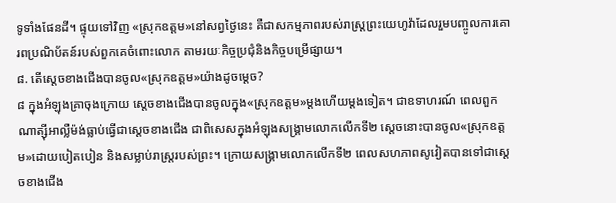ទូទាំងផែនដី។ ផ្ទុយទៅវិញ «ស្រុកឧត្ដម»នៅសព្វថ្ងៃនេះ គឺជាសកម្មភាពរបស់រាស្ត្រព្រះយេហូវ៉ាដែលរួមបញ្ចូលការគោរពប្រណិប័តន៍របស់ពួកគេចំពោះលោក តាមរយៈកិច្ចប្រជុំនិងកិច្ចបម្រើផ្សាយ។
៨. តើស្ដេចខាងជើងបានចូល«ស្រុកឧត្ដម»យ៉ាងដូចម្ដេច?
៨ ក្នុងអំឡុងគ្រាចុងក្រោយ ស្ដេចខាងជើងបានចូលក្នុង«ស្រុកឧត្ដម»ម្ដងហើយម្ដងទៀត។ ជាឧទាហរណ៍ ពេលពួកណាត្ស៊ីអាល្លឺម៉ង់ធ្លាប់ធ្វើជាស្ដេចខាងជើង ជាពិសេសក្នុងអំឡុងសង្គ្រាមលោកលើកទី២ ស្ដេចនោះបានចូល«ស្រុកឧត្ដម»ដោយបៀតបៀន និងសម្លាប់រាស្ត្ររបស់ព្រះ។ ក្រោយសង្គ្រាមលោកលើកទី២ ពេលសហភាពសូវៀតបានទៅជាស្ដេចខាងជើង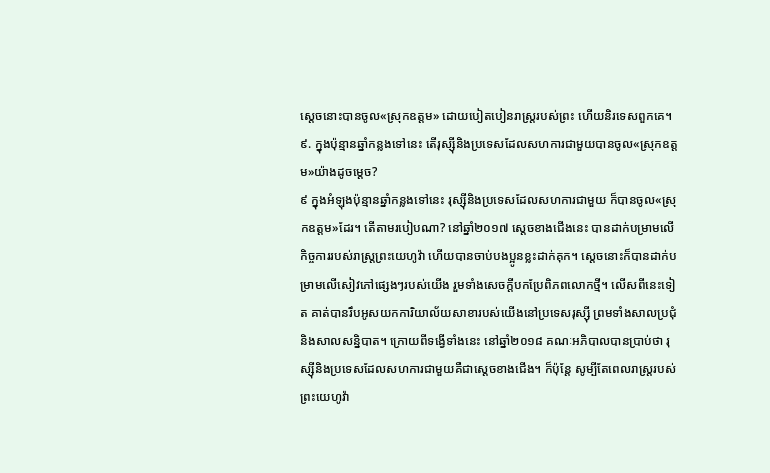ស្ដេចនោះបានចូល«ស្រុកឧត្ដម» ដោយបៀតបៀនរាស្ត្ររបស់ព្រះ ហើយនិរទេសពួកគេ។
៩. ក្នុងប៉ុន្មានឆ្នាំកន្លងទៅនេះ តើរុស្ស៊ីនិងប្រទេសដែលសហការជាមួយបានចូល«ស្រុកឧត្ដម»យ៉ាងដូចម្ដេច?
៩ ក្នុងអំឡុងប៉ុន្មានឆ្នាំកន្លងទៅនេះ រុស្ស៊ីនិងប្រទេសដែលសហការជាមួយ ក៏បានចូល«ស្រុកឧត្ដម»ដែរ។ តើតាមរបៀបណា? នៅឆ្នាំ២០១៧ ស្ដេចខាងជើងនេះ បានដាក់បម្រាមលើកិច្ចការរបស់រាស្ត្រព្រះយេហូវ៉ា ហើយបានចាប់បងប្អូនខ្លះដាក់គុក។ ស្ដេចនោះក៏បានដាក់បម្រាមលើសៀវភៅផ្សេងៗរបស់យើង រួមទាំងសេចក្ដីបកប្រែពិភពលោកថ្មី។ លើសពីនេះទៀត គាត់បានរឹបអូសយកការិយាល័យសាខារបស់យើងនៅប្រទេសរុស្ស៊ី ព្រមទាំងសាលប្រជុំនិងសាលសន្និបាត។ ក្រោយពីទង្វើទាំងនេះ នៅឆ្នាំ២០១៨ គណៈអភិបាលបានប្រាប់ថា រុស្ស៊ីនិងប្រទេសដែលសហការជាមួយគឺជាស្ដេចខាងជើង។ ក៏ប៉ុន្តែ សូម្បីតែពេលរាស្ត្ររបស់ព្រះយេហូវ៉ា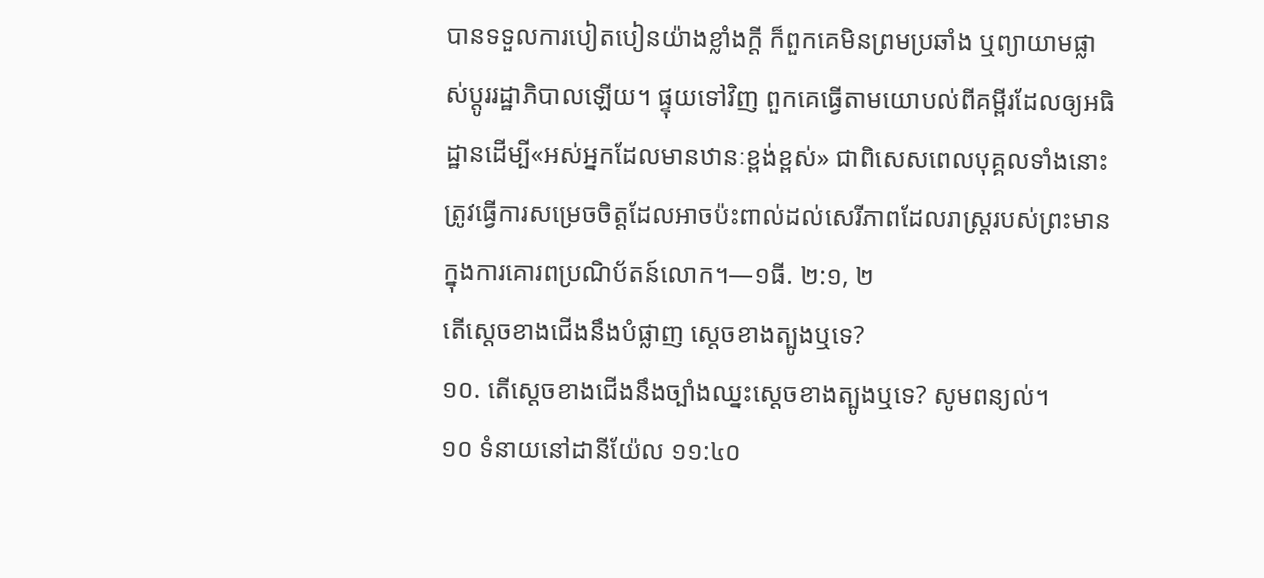បានទទួលការបៀតបៀនយ៉ាងខ្លាំងក្ដី ក៏ពួកគេមិនព្រមប្រឆាំង ឬព្យាយាមផ្លាស់ប្ដូររដ្ឋាភិបាលឡើយ។ ផ្ទុយទៅវិញ ពួកគេធ្វើតាមយោបល់ពីគម្ពីរដែលឲ្យអធិដ្ឋានដើម្បី«អស់អ្នកដែលមានឋានៈខ្ពង់ខ្ពស់» ជាពិសេសពេលបុគ្គលទាំងនោះត្រូវធ្វើការសម្រេចចិត្តដែលអាចប៉ះពាល់ដល់សេរីភាពដែលរាស្ត្ររបស់ព្រះមានក្នុងការគោរពប្រណិប័តន៍លោក។—១ធី. ២:១, ២
តើស្ដេចខាងជើងនឹងបំផ្លាញ ស្ដេចខាងត្បូងឬទេ?
១០. តើស្ដេចខាងជើងនឹងច្បាំងឈ្នះស្ដេចខាងត្បូងឬទេ? សូមពន្យល់។
១០ ទំនាយនៅដានីយ៉ែល ១១:៤០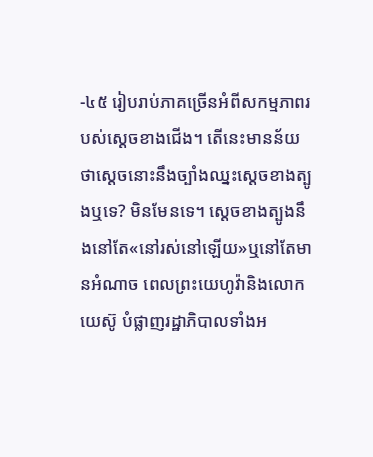-៤៥ រៀបរាប់ភាគច្រើនអំពីសកម្មភាពរបស់ស្ដេចខាងជើង។ តើនេះមានន័យថាស្ដេចនោះនឹងច្បាំងឈ្នះស្ដេចខាងត្បូងឬទេ? មិនមែនទេ។ ស្ដេចខាងត្បូងនឹងនៅតែ«នៅរស់នៅឡើយ»ឬនៅតែមានអំណាច ពេលព្រះយេហូវ៉ានិងលោកយេស៊ូ បំផ្លាញរដ្ឋាភិបាលទាំងអ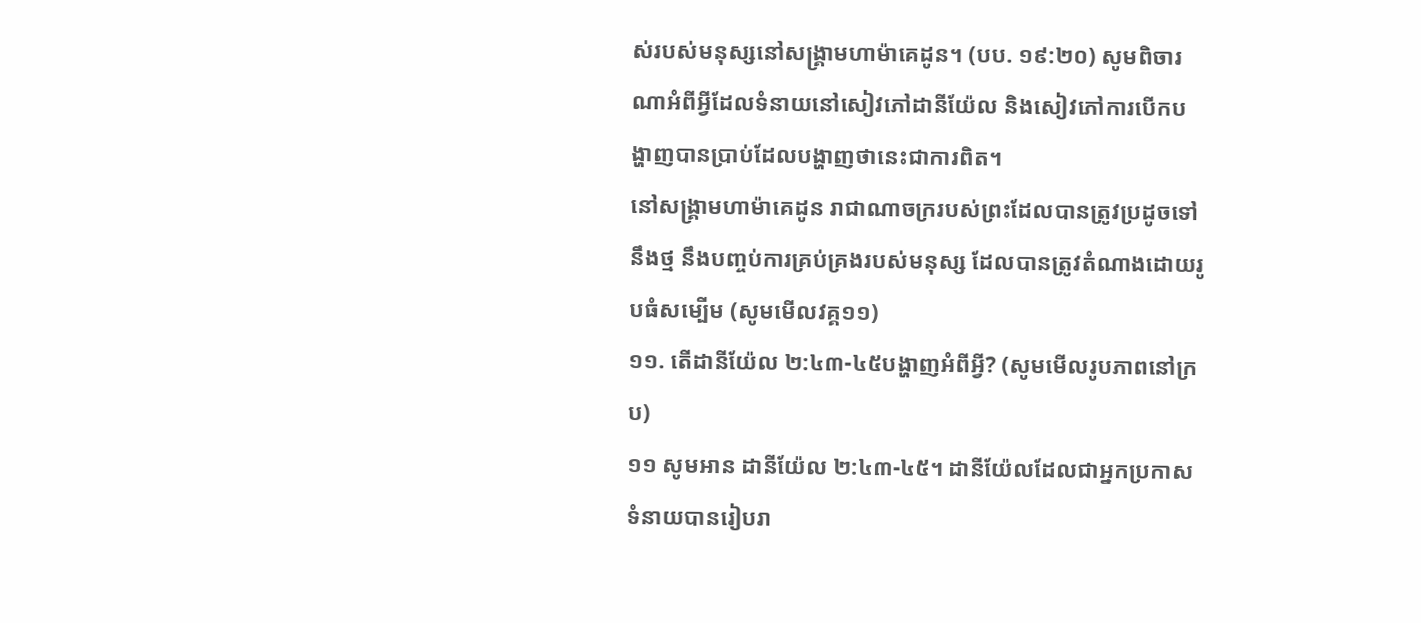ស់របស់មនុស្សនៅសង្គ្រាមហាម៉ាគេដូន។ (បប. ១៩:២០) សូមពិចារណាអំពីអ្វីដែលទំនាយនៅសៀវភៅដានីយ៉ែល និងសៀវភៅការបើកបង្ហាញបានប្រាប់ដែលបង្ហាញថានេះជាការពិត។
នៅសង្គ្រាមហាម៉ាគេដូន រាជាណាចក្ររបស់ព្រះដែលបានត្រូវប្រដូចទៅនឹងថ្ម នឹងបញ្ចប់ការគ្រប់គ្រងរបស់មនុស្ស ដែលបានត្រូវតំណាងដោយរូបធំសម្បើម (សូមមើលវគ្គ១១)
១១. តើដានីយ៉ែល ២:៤៣-៤៥បង្ហាញអំពីអ្វី? (សូមមើលរូបភាពនៅក្រប)
១១ សូមអាន ដានីយ៉ែល ២:៤៣-៤៥។ ដានីយ៉ែលដែលជាអ្នកប្រកាសទំនាយបានរៀបរា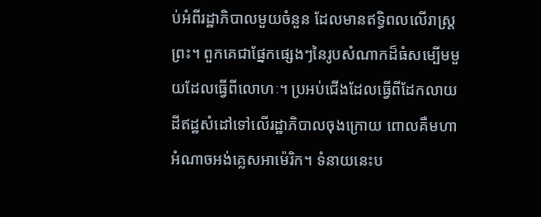ប់អំពីរដ្ឋាភិបាលមួយចំនួន ដែលមានឥទ្ធិពលលើរាស្ត្រព្រះ។ ពួកគេជាផ្នែកផ្សេងៗនៃរូបសំណាកដ៏ធំសម្បើមមួយដែលធ្វើពីលោហៈ។ ប្រអប់ជើងដែលធ្វើពីដែកលាយដីឥដ្ឋសំដៅទៅលើរដ្ឋាភិបាលចុងក្រោយ ពោលគឺមហាអំណាចអង់គ្លេសអាម៉េរិក។ ទំនាយនេះប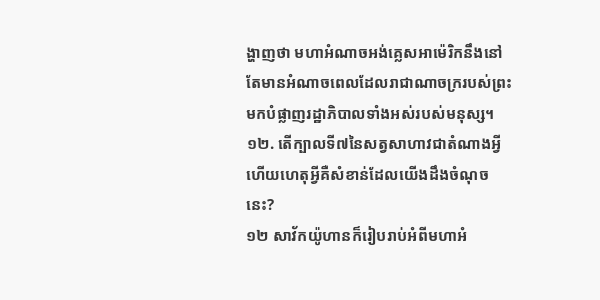ង្ហាញថា មហាអំណាចអង់គ្លេសអាម៉េរិកនឹងនៅតែមានអំណាចពេលដែលរាជាណាចក្ររបស់ព្រះមកបំផ្លាញរដ្ឋាភិបាលទាំងអស់របស់មនុស្ស។
១២. តើក្បាលទី៧នៃសត្វសាហាវជាតំណាងអ្វី ហើយហេតុអ្វីគឺសំខាន់ដែលយើងដឹងចំណុចនេះ?
១២ សាវ័កយ៉ូហានក៏រៀបរាប់អំពីមហាអំ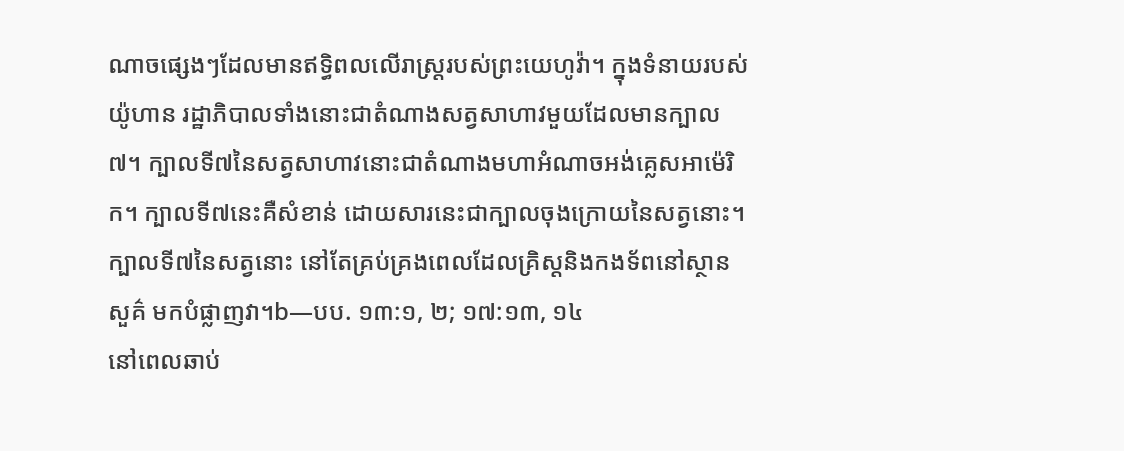ណាចផ្សេងៗដែលមានឥទ្ធិពលលើរាស្ត្ររបស់ព្រះយេហូវ៉ា។ ក្នុងទំនាយរបស់យ៉ូហាន រដ្ឋាភិបាលទាំងនោះជាតំណាងសត្វសាហាវមួយដែលមានក្បាល៧។ ក្បាលទី៧នៃសត្វសាហាវនោះជាតំណាងមហាអំណាចអង់គ្លេសអាម៉េរិក។ ក្បាលទី៧នេះគឺសំខាន់ ដោយសារនេះជាក្បាលចុងក្រោយនៃសត្វនោះ។ ក្បាលទី៧នៃសត្វនោះ នៅតែគ្រប់គ្រងពេលដែលគ្រិស្តនិងកងទ័ពនៅស្ថានសួគ៌ មកបំផ្លាញវា។b—បប. ១៣:១, ២; ១៧:១៣, ១៤
នៅពេលឆាប់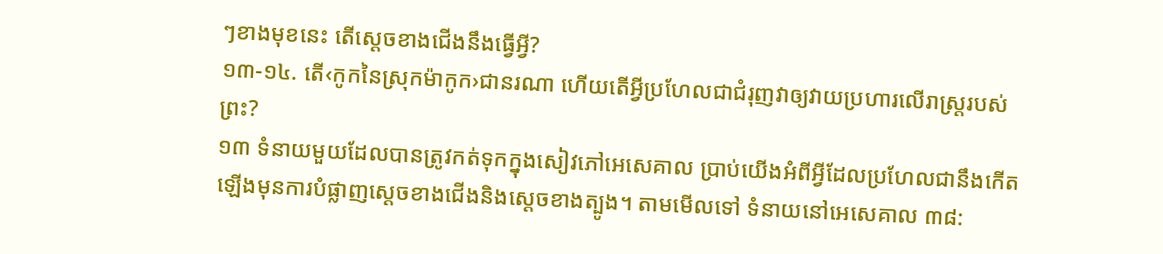ៗខាងមុខនេះ តើស្ដេចខាងជើងនឹងធ្វើអ្វី?
១៣-១៤. តើ‹កូកនៃស្រុកម៉ាកូក›ជានរណា ហើយតើអ្វីប្រហែលជាជំរុញវាឲ្យវាយប្រហារលើរាស្ត្ររបស់ព្រះ?
១៣ ទំនាយមួយដែលបានត្រូវកត់ទុកក្នុងសៀវភៅអេសេគាល ប្រាប់យើងអំពីអ្វីដែលប្រហែលជានឹងកើតឡើងមុនការបំផ្លាញស្ដេចខាងជើងនិងស្ដេចខាងត្បូង។ តាមមើលទៅ ទំនាយនៅអេសេគាល ៣៨: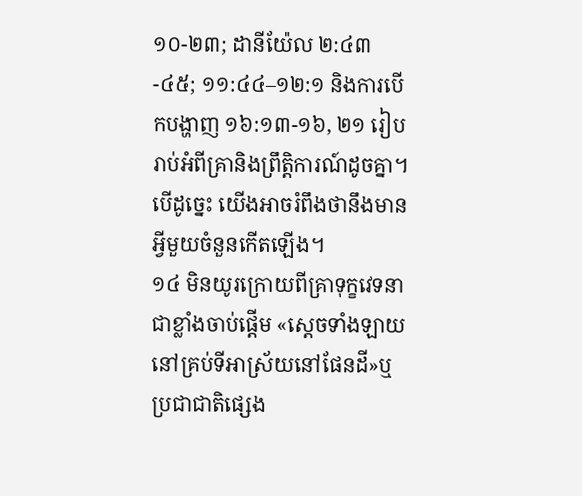១០-២៣; ដានីយ៉ែល ២:៤៣-៤៥; ១១:៤៤–១២:១ និងការបើកបង្ហាញ ១៦:១៣-១៦, ២១ រៀបរាប់អំពីគ្រានិងព្រឹត្តិការណ៍ដូចគ្នា។ បើដូច្នេះ យើងអាចរំពឹងថានឹងមានអ្វីមួយចំនួនកើតឡើង។
១៤ មិនយូរក្រោយពីគ្រាទុក្ខវេទនាជាខ្លាំងចាប់ផ្ដើម «ស្ដេចទាំងឡាយនៅគ្រប់ទីអាស្រ័យនៅផែនដី»ឬប្រជាជាតិផ្សេង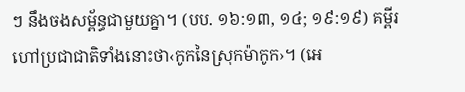ៗ នឹងចងសម្ព័ន្ធជាមួយគ្នា។ (បប. ១៦:១៣, ១៤; ១៩:១៩) គម្ពីរហៅប្រជាជាតិទាំងនោះថា‹កូកនៃស្រុកម៉ាកូក›។ (អេ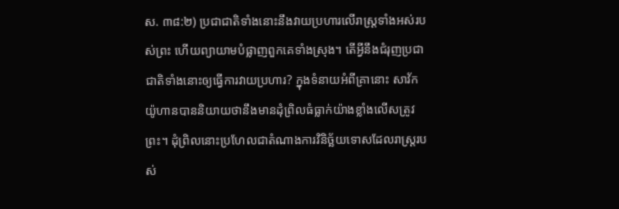ស. ៣៨:២) ប្រជាជាតិទាំងនោះនឹងវាយប្រហារលើរាស្ត្រទាំងអស់របស់ព្រះ ហើយព្យាយាមបំផ្លាញពួកគេទាំងស្រុង។ តើអ្វីនឹងជំរុញប្រជាជាតិទាំងនោះឲ្យធ្វើការវាយប្រហារ? ក្នុងទំនាយអំពីគ្រានោះ សាវ័កយ៉ូហានបាននិយាយថានឹងមានដុំព្រិលធំធ្លាក់យ៉ាងខ្លាំងលើសត្រូវព្រះ។ ដុំព្រិលនោះប្រហែលជាតំណាងការវិនិច្ឆ័យទោសដែលរាស្ត្ររបស់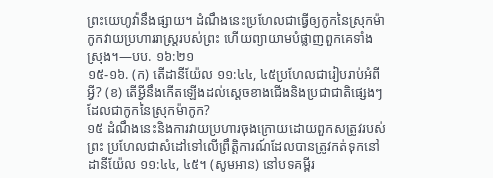ព្រះយេហូវ៉ានឹងផ្សាយ។ ដំណឹងនេះប្រហែលជាធ្វើឲ្យកូកនៃស្រុកម៉ាកូកវាយប្រហាររាស្ត្ររបស់ព្រះ ហើយព្យាយាមបំផ្លាញពួកគេទាំងស្រុង។—បប. ១៦:២១
១៥-១៦. (ក) តើដានីយ៉ែល ១១:៤៤, ៤៥ប្រហែលជារៀបរាប់អំពីអ្វី? (ខ) តើអ្វីនឹងកើតឡើងដល់ស្ដេចខាងជើងនិងប្រជាជាតិផ្សេងៗដែលជាកូកនៃស្រុកម៉ាកូក?
១៥ ដំណឹងនេះនិងការវាយប្រហារចុងក្រោយដោយពួកសត្រូវរបស់ព្រះ ប្រហែលជាសំដៅទៅលើព្រឹត្តិការណ៍ដែលបានត្រូវកត់ទុកនៅដានីយ៉ែល ១១:៤៤, ៤៥។ (សូមអាន) នៅបទគម្ពីរ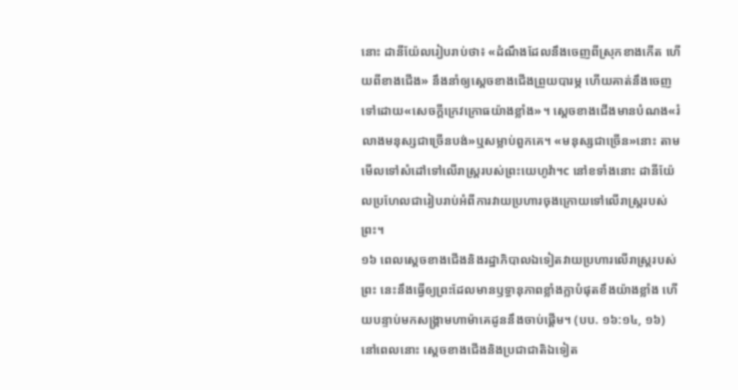នោះ ដានីយ៉ែលរៀបរាប់ថា៖ «ដំណឹងដែលនឹងចេញពីស្រុកខាងកើត ហើយពីខាងជើង» នឹងនាំឲ្យស្ដេចខាងជើងព្រួយបារម្ភ ហើយគាត់នឹងចេញទៅដោយ«សេចក្ដីក្រេវក្រោធយ៉ាងខ្លាំង»។ ស្ដេចខាងជើងមានបំណង«រំលាងមនុស្សជាច្រើនបង់»ឬសម្លាប់ពួកគេ។ «មនុស្សជាច្រើន»នោះ តាមមើលទៅសំដៅទៅលើរាស្ត្ររបស់ព្រះយេហូវ៉ា។c នៅខទាំងនោះ ដានីយ៉ែលប្រហែលជារៀបរាប់អំពីការវាយប្រហារចុងក្រោយទៅលើរាស្ត្ររបស់ព្រះ។
១៦ ពេលស្ដេចខាងជើងនិងរដ្ឋាភិបាលឯទៀតវាយប្រហារលើរាស្ត្ររបស់ព្រះ នេះនឹងធ្វើឲ្យព្រះដែលមានឫទ្ធានុភាពខ្លាំងក្លាបំផុតខឹងយ៉ាងខ្លាំង ហើយបន្ទាប់មកសង្គ្រាមហាម៉ាគេដូននឹងចាប់ផ្ដើម។ (បប. ១៦:១៤, ១៦) នៅពេលនោះ ស្ដេចខាងជើងនិងប្រជាជាតិឯទៀត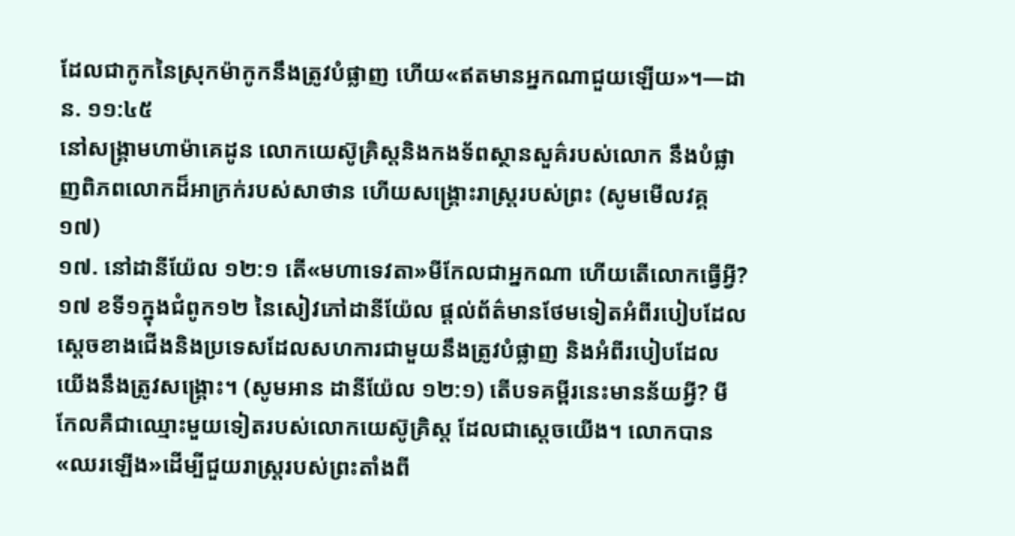ដែលជាកូកនៃស្រុកម៉ាកូកនឹងត្រូវបំផ្លាញ ហើយ«ឥតមានអ្នកណាជួយឡើយ»។—ដាន. ១១:៤៥
នៅសង្គ្រាមហាម៉ាគេដូន លោកយេស៊ូគ្រិស្តនិងកងទ័ពស្ថានសួគ៌របស់លោក នឹងបំផ្លាញពិភពលោកដ៏អាក្រក់របស់សាថាន ហើយសង្គ្រោះរាស្ត្ររបស់ព្រះ (សូមមើលវគ្គ១៧)
១៧. នៅដានីយ៉ែល ១២:១ តើ«មហាទេវតា»មីកែលជាអ្នកណា ហើយតើលោកធ្វើអ្វី?
១៧ ខទី១ក្នុងជំពូក១២ នៃសៀវភៅដានីយ៉ែល ផ្ដល់ព័ត៌មានថែមទៀតអំពីរបៀបដែលស្ដេចខាងជើងនិងប្រទេសដែលសហការជាមួយនឹងត្រូវបំផ្លាញ និងអំពីរបៀបដែលយើងនឹងត្រូវសង្គ្រោះ។ (សូមអាន ដានីយ៉ែល ១២:១) តើបទគម្ពីរនេះមានន័យអ្វី? មីកែលគឺជាឈ្មោះមួយទៀតរបស់លោកយេស៊ូគ្រិស្ត ដែលជាស្ដេចយើង។ លោកបាន«ឈរឡើង»ដើម្បីជួយរាស្ត្ររបស់ព្រះតាំងពី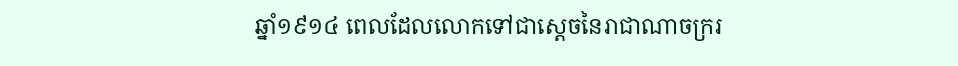ឆ្នាំ១៩១៤ ពេលដែលលោកទៅជាស្ដេចនៃរាជាណាចក្ររ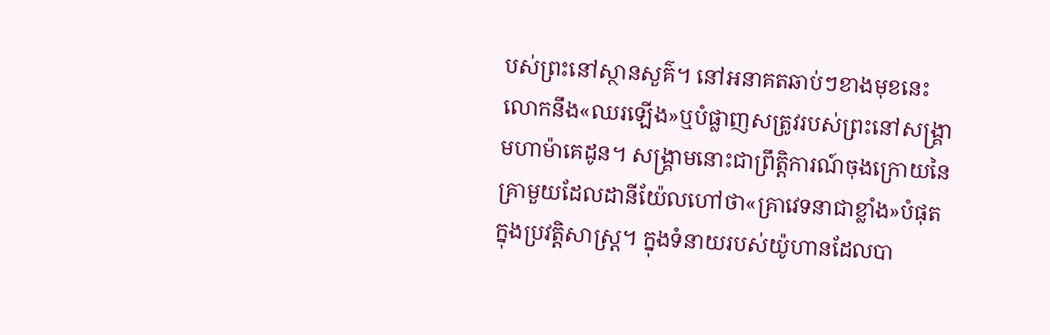បស់ព្រះនៅស្ថានសួគ៌។ នៅអនាគតឆាប់ៗខាងមុខនេះ លោកនឹង«ឈរឡើង»ឬបំផ្លាញសត្រូវរបស់ព្រះនៅសង្គ្រាមហាម៉ាគេដូន។ សង្គ្រាមនោះជាព្រឹត្តិការណ៍ចុងក្រោយនៃគ្រាមួយដែលដានីយ៉ែលហៅថា«គ្រាវេទនាជាខ្លាំង»បំផុតក្នុងប្រវត្តិសាស្ត្រ។ ក្នុងទំនាយរបស់យ៉ូហានដែលបា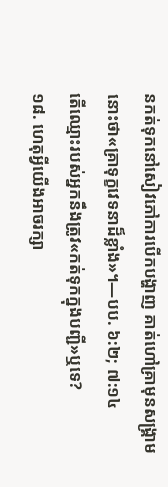នកត់ទុកនៅសៀវភៅការបើកបង្ហាញ គាត់ហៅគ្រាមុនសង្គ្រាមនោះថា«គ្រាទុក្ខវេទនាដ៏ខ្លាំង»។—បប. ៦:២; ៧:១៤
តើឈ្មោះរបស់អ្នកនឹងត្រូវ«កត់ទុកក្នុងបញ្ជី»ឬទេ?
១៨. ហេតុអ្វីយើងអាចរក្សា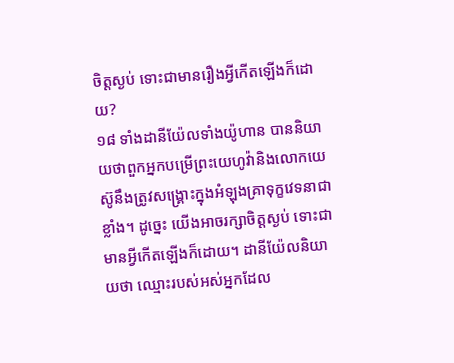ចិត្តស្ងប់ ទោះជាមានរឿងអ្វីកើតឡើងក៏ដោយ?
១៨ ទាំងដានីយ៉ែលទាំងយ៉ូហាន បាននិយាយថាពួកអ្នកបម្រើព្រះយេហូវ៉ានិងលោកយេស៊ូនឹងត្រូវសង្គ្រោះក្នុងអំឡុងគ្រាទុក្ខវេទនាជាខ្លាំង។ ដូច្នេះ យើងអាចរក្សាចិត្តស្ងប់ ទោះជាមានអ្វីកើតឡើងក៏ដោយ។ ដានីយ៉ែលនិយាយថា ឈ្មោះរបស់អស់អ្នកដែល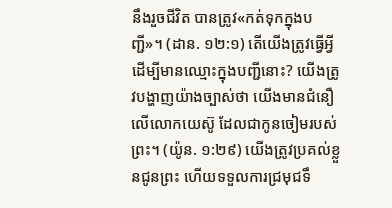នឹងរួចជីវិត បានត្រូវ«កត់ទុកក្នុងបញ្ជី»។ (ដាន. ១២:១) តើយើងត្រូវធ្វើអ្វីដើម្បីមានឈ្មោះក្នុងបញ្ជីនោះ? យើងត្រូវបង្ហាញយ៉ាងច្បាស់ថា យើងមានជំនឿលើលោកយេស៊ូ ដែលជាកូនចៀមរបស់ព្រះ។ (យ៉ូន. ១:២៩) យើងត្រូវប្រគល់ខ្លួនជូនព្រះ ហើយទទួលការជ្រមុជទឹ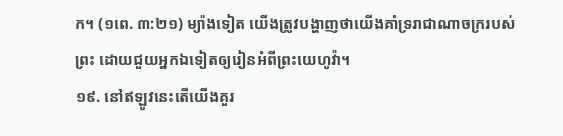ក។ (១ពេ. ៣:២១) ម្យ៉ាងទៀត យើងត្រូវបង្ហាញថាយើងគាំទ្ររាជាណាចក្ររបស់ព្រះ ដោយជួយអ្នកឯទៀតឲ្យរៀនអំពីព្រះយេហូវ៉ា។
១៩. នៅឥឡូវនេះតើយើងគួរ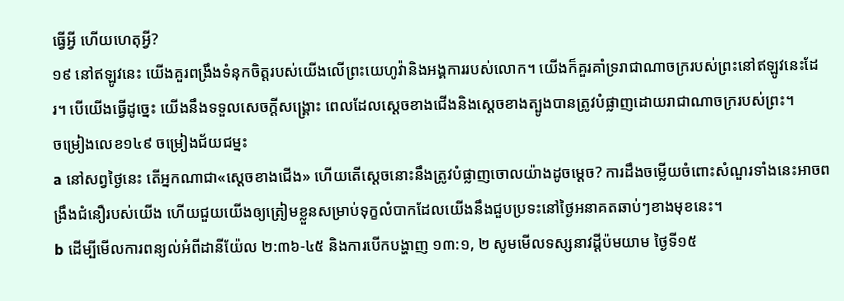ធ្វើអ្វី ហើយហេតុអ្វី?
១៩ នៅឥឡូវនេះ យើងគួរពង្រឹងទំនុកចិត្តរបស់យើងលើព្រះយេហូវ៉ានិងអង្គការរបស់លោក។ យើងក៏គួរគាំទ្ររាជាណាចក្ររបស់ព្រះនៅឥឡូវនេះដែរ។ បើយើងធ្វើដូច្នេះ យើងនឹងទទួលសេចក្ដីសង្គ្រោះ ពេលដែលស្ដេចខាងជើងនិងស្ដេចខាងត្បូងបានត្រូវបំផ្លាញដោយរាជាណាចក្ររបស់ព្រះ។
ចម្រៀងលេខ១៤៩ ចម្រៀងជ័យជម្នះ
a នៅសព្វថ្ងៃនេះ តើអ្នកណាជា«ស្ដេចខាងជើង» ហើយតើស្ដេចនោះនឹងត្រូវបំផ្លាញចោលយ៉ាងដូចម្ដេច? ការដឹងចម្លើយចំពោះសំណួរទាំងនេះអាចពង្រឹងជំនឿរបស់យើង ហើយជួយយើងឲ្យត្រៀមខ្លួនសម្រាប់ទុក្ខលំបាកដែលយើងនឹងជួបប្រទះនៅថ្ងៃអនាគតឆាប់ៗខាងមុខនេះ។
b ដើម្បីមើលការពន្យល់អំពីដានីយ៉ែល ២:៣៦-៤៥ និងការបើកបង្ហាញ ១៣:១, ២ សូមមើលទស្សនាវដ្ដីប៉មយាម ថ្ងៃទី១៥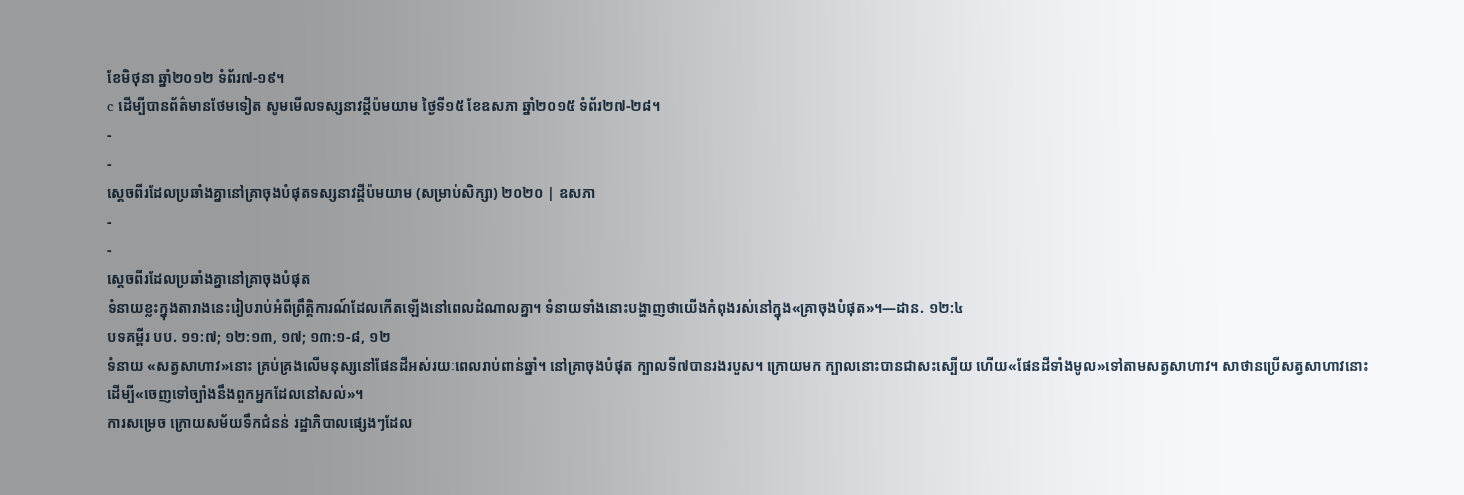ខែមិថុនា ឆ្នាំ២០១២ ទំព័រ៧-១៩។
c ដើម្បីបានព័ត៌មានថែមទៀត សូមមើលទស្សនាវដ្ដីប៉មយាម ថ្ងៃទី១៥ ខែឧសភា ឆ្នាំ២០១៥ ទំព័រ២៧-២៨។
-
-
ស្ដេចពីរដែលប្រឆាំងគ្នានៅគ្រាចុងបំផុតទស្សនាវដ្ដីប៉មយាម (សម្រាប់សិក្សា) ២០២០ | ឧសភា
-
-
ស្ដេចពីរដែលប្រឆាំងគ្នានៅគ្រាចុងបំផុត
ទំនាយខ្លះក្នុងតារាងនេះរៀបរាប់អំពីព្រឹត្តិការណ៍ដែលកើតឡើងនៅពេលដំណាលគ្នា។ ទំនាយទាំងនោះបង្ហាញថាយើងកំពុងរស់នៅក្នុង«គ្រាចុងបំផុត»។—ដាន. ១២:៤
បទគម្ពីរ បប. ១១:៧; ១២:១៣, ១៧; ១៣:១-៨, ១២
ទំនាយ «សត្វសាហាវ»នោះ គ្រប់គ្រងលើមនុស្សនៅផែនដីអស់រយៈពេលរាប់ពាន់ឆ្នាំ។ នៅគ្រាចុងបំផុត ក្បាលទី៧បានរងរបួស។ ក្រោយមក ក្បាលនោះបានជាសះស្បើយ ហើយ«ផែនដីទាំងមូល»ទៅតាមសត្វសាហាវ។ សាថានប្រើសត្វសាហាវនោះដើម្បី«ចេញទៅច្បាំងនឹងពួកអ្នកដែលនៅសល់»។
ការសម្រេច ក្រោយសម័យទឹកជំនន់ រដ្ឋាភិបាលផ្សេងៗដែល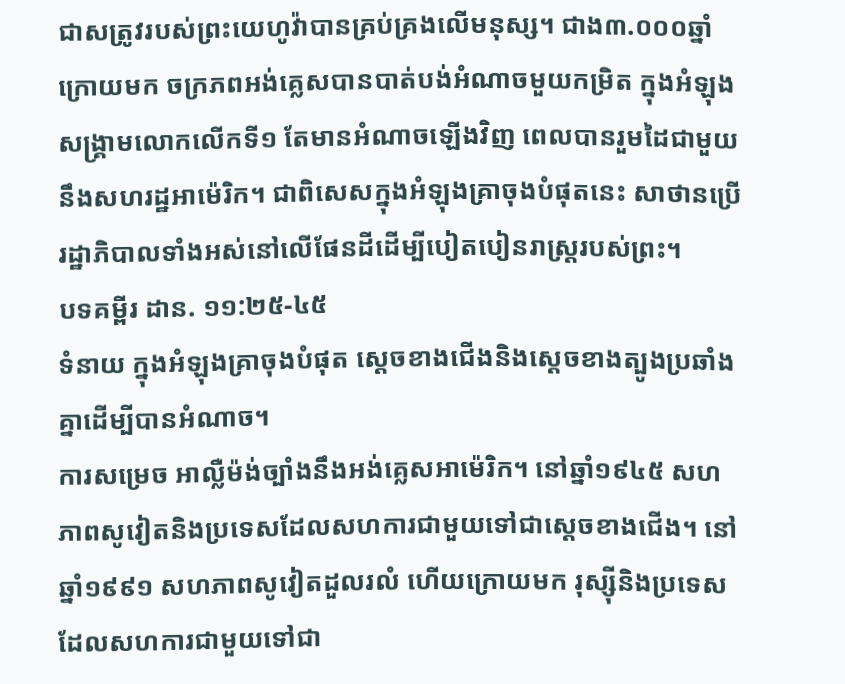ជាសត្រូវរបស់ព្រះយេហូវ៉ាបានគ្រប់គ្រងលើមនុស្ស។ ជាង៣.០០០ឆ្នាំក្រោយមក ចក្រភពអង់គ្លេសបានបាត់បង់អំណាចមួយកម្រិត ក្នុងអំឡុងសង្គ្រាមលោកលើកទី១ តែមានអំណាចឡើងវិញ ពេលបានរួមដៃជាមួយនឹងសហរដ្ឋអាម៉េរិក។ ជាពិសេសក្នុងអំឡុងគ្រាចុងបំផុតនេះ សាថានប្រើរដ្ឋាភិបាលទាំងអស់នៅលើផែនដីដើម្បីបៀតបៀនរាស្ត្ររបស់ព្រះ។
បទគម្ពីរ ដាន. ១១:២៥-៤៥
ទំនាយ ក្នុងអំឡុងគ្រាចុងបំផុត ស្ដេចខាងជើងនិងស្ដេចខាងត្បូងប្រឆាំងគ្នាដើម្បីបានអំណាច។
ការសម្រេច អាល្លឺម៉ង់ច្បាំងនឹងអង់គ្លេសអាម៉េរិក។ នៅឆ្នាំ១៩៤៥ សហភាពសូវៀតនិងប្រទេសដែលសហការជាមួយទៅជាស្ដេចខាងជើង។ នៅឆ្នាំ១៩៩១ សហភាពសូវៀតដួលរលំ ហើយក្រោយមក រុស្ស៊ីនិងប្រទេសដែលសហការជាមួយទៅជា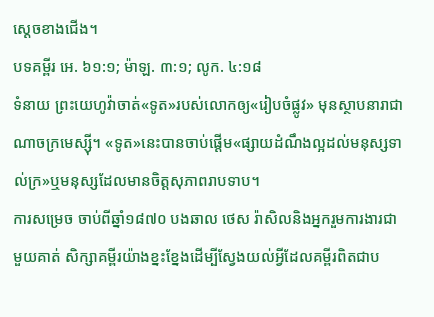ស្ដេចខាងជើង។
បទគម្ពីរ អេ. ៦១:១; ម៉ាឡ. ៣:១; លូក. ៤:១៨
ទំនាយ ព្រះយេហូវ៉ាចាត់«ទូត»របស់លោកឲ្យ«រៀបចំផ្លូវ» មុនស្ថាបនារាជាណាចក្រមេស្ស៊ី។ «ទូត»នេះបានចាប់ផ្ដើម«ផ្សាយដំណឹងល្អដល់មនុស្សទាល់ក្រ»ឬមនុស្សដែលមានចិត្តសុភាពរាបទាប។
ការសម្រេច ចាប់ពីឆ្នាំ១៨៧០ បងឆាល ថេស រ៉ាសិលនិងអ្នករួមការងារជាមួយគាត់ សិក្សាគម្ពីរយ៉ាងខ្នះខ្នែងដើម្បីស្វែងយល់អ្វីដែលគម្ពីរពិតជាប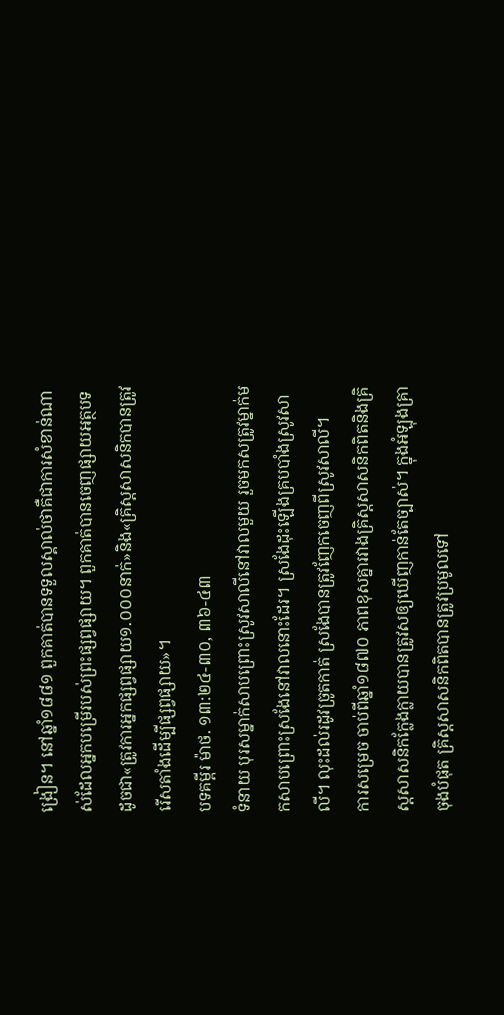ង្រៀន។ នៅឆ្នាំ១៨៨១ ពួកគាត់បានទទួលស្គាល់ថាគឺជាការសំខាន់ណាស់ដែលអ្នកបម្រើរបស់ព្រះផ្សព្វផ្សាយ។ ពួកគាត់បានចេញផ្សាយអត្ថបទដូចជា«ត្រូវការអ្នកផ្សព្វផ្សាយ១.០០០នាក់»និង«គ្រិស្តសាសនិកបានត្រូវរើសតាំងដើម្បីផ្សព្វផ្សាយ»។
បទគម្ពីរ ម៉ាថ. ១៣:២៤-៣០, ៣៦-៤៣
ទំនាយ បុរសម្នាក់សាបព្រោះស្រូវសាលីនៅវាលមួយ រួចមកសត្រូវម្នាក់មកសាបព្រោះស្រងែនៅវាលនោះដែរ។ ស្រងែដុះឡើងគ្របបាំងស្រូវសាលី។ លុះដល់រដូវច្រូតកាត់ ស្រងែបានត្រូវញែកចេញពីស្រូវសាលី។
ការសម្រេច ចាប់ពីឆ្នាំ១៨៧០ ភាពខុសគ្នារវាងគ្រិស្តសាសនិកពិតនិងគ្រិស្តសាសនិកក្លែងក្លាយបានត្រូវសឲ្យឃើញកាន់តែច្បាស់។ ក្នុងអំឡុងគ្រាចុងបំផុត គ្រិស្តសាសនិកពិតបានត្រូវប្រមូលទៅ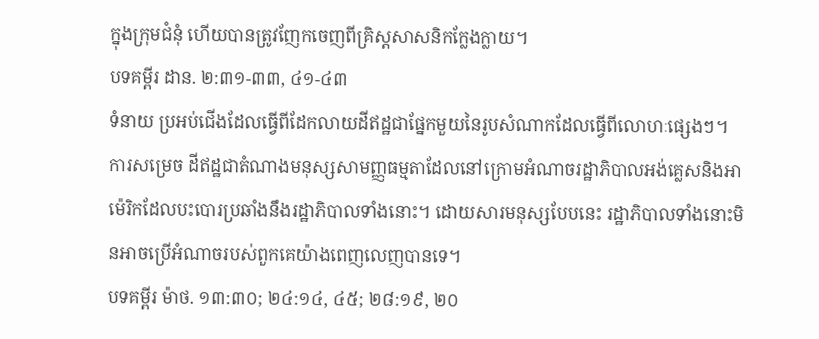ក្នុងក្រុមជំនុំ ហើយបានត្រូវញែកចេញពីគ្រិស្តសាសនិកក្លែងក្លាយ។
បទគម្ពីរ ដាន. ២:៣១-៣៣, ៤១-៤៣
ទំនាយ ប្រអប់ជើងដែលធ្វើពីដែកលាយដីឥដ្ឋជាផ្នែកមួយនៃរូបសំណាកដែលធ្វើពីលោហៈផ្សេងៗ។
ការសម្រេច ដីឥដ្ឋជាតំណាងមនុស្សសាមញ្ញធម្មតាដែលនៅក្រោមអំណាចរដ្ឋាភិបាលអង់គ្លេសនិងអាម៉េរិកដែលបះបោរប្រឆាំងនឹងរដ្ឋាភិបាលទាំងនោះ។ ដោយសារមនុស្សបែបនេះ រដ្ឋាភិបាលទាំងនោះមិនអាចប្រើអំណាចរបស់ពួកគេយ៉ាងពេញលេញបានទេ។
បទគម្ពីរ ម៉ាថ. ១៣:៣០; ២៤:១៤, ៤៥; ២៨:១៩, ២០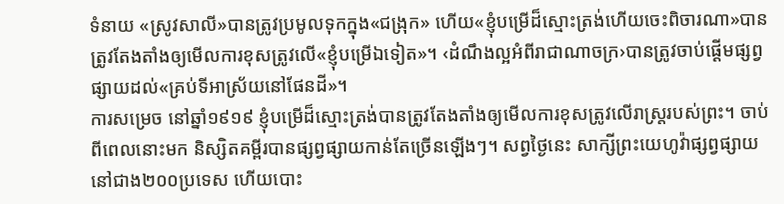ទំនាយ «ស្រូវសាលី»បានត្រូវប្រមូលទុកក្នុង«ជង្រុក» ហើយ«ខ្ញុំបម្រើដ៏ស្មោះត្រង់ហើយចេះពិចារណា»បានត្រូវតែងតាំងឲ្យមើលការខុសត្រូវលើ«ខ្ញុំបម្រើឯទៀត»។ ‹ដំណឹងល្អអំពីរាជាណាចក្រ›បានត្រូវចាប់ផ្ដើមផ្សព្វផ្សាយដល់«គ្រប់ទីអាស្រ័យនៅផែនដី»។
ការសម្រេច នៅឆ្នាំ១៩១៩ ខ្ញុំបម្រើដ៏ស្មោះត្រង់បានត្រូវតែងតាំងឲ្យមើលការខុសត្រូវលើរាស្ត្ររបស់ព្រះ។ ចាប់ពីពេលនោះមក និស្សិតគម្ពីរបានផ្សព្វផ្សាយកាន់តែច្រើនឡើងៗ។ សព្វថ្ងៃនេះ សាក្សីព្រះយេហូវ៉ាផ្សព្វផ្សាយនៅជាង២០០ប្រទេស ហើយបោះ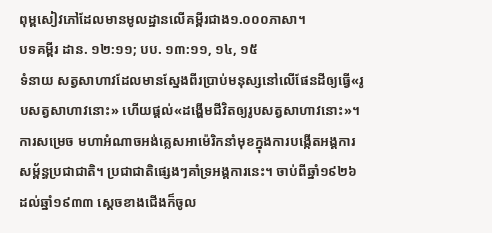ពុម្ពសៀវភៅដែលមានមូលដ្ឋានលើគម្ពីរជាង១.០០០ភាសា។
បទគម្ពីរ ដាន. ១២:១១; បប. ១៣:១១, ១៤, ១៥
ទំនាយ សត្វសាហាវដែលមានស្នែងពីរប្រាប់មនុស្សនៅលើផែនដីឲ្យធ្វើ«រូបសត្វសាហាវនោះ» ហើយផ្ដល់«ដង្ហើមជីវិតឲ្យរូបសត្វសាហាវនោះ»។
ការសម្រេច មហាអំណាចអង់គ្លេសអាម៉េរិកនាំមុខក្នុងការបង្កើតអង្គការសម្ព័ន្ធប្រជាជាតិ។ ប្រជាជាតិផ្សេងៗគាំទ្រអង្គការនេះ។ ចាប់ពីឆ្នាំ១៩២៦ដល់ឆ្នាំ១៩៣៣ ស្ដេចខាងជើងក៏ចូល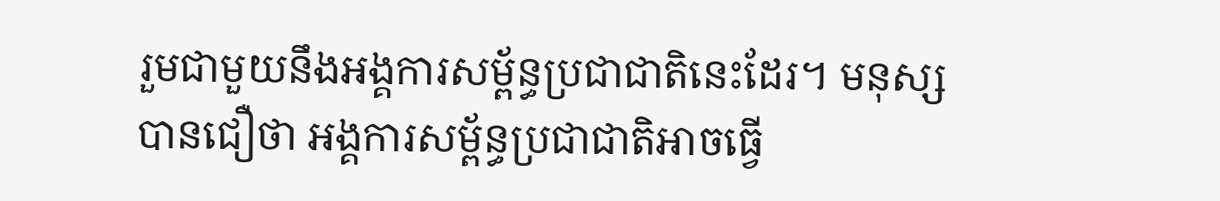រួមជាមួយនឹងអង្គការសម្ព័ន្ធប្រជាជាតិនេះដែរ។ មនុស្សបានជឿថា អង្គការសម្ព័ន្ធប្រជាជាតិអាចធ្វើ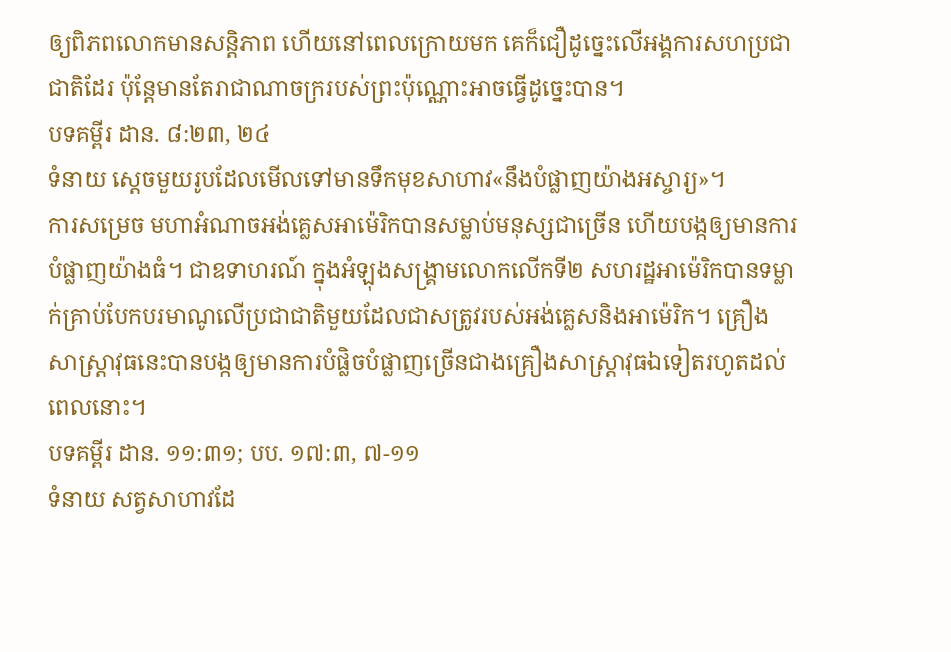ឲ្យពិភពលោកមានសន្តិភាព ហើយនៅពេលក្រោយមក គេក៏ជឿដូច្នេះលើអង្គការសហប្រជាជាតិដែរ ប៉ុន្តែមានតែរាជាណាចក្ររបស់ព្រះប៉ុណ្ណោះអាចធ្វើដូច្នេះបាន។
បទគម្ពីរ ដាន. ៨:២៣, ២៤
ទំនាយ ស្ដេចមួយរូបដែលមើលទៅមានទឹកមុខសាហាវ«នឹងបំផ្លាញយ៉ាងអស្ចារ្យ»។
ការសម្រេច មហាអំណាចអង់គ្លេសអាម៉េរិកបានសម្លាប់មនុស្សជាច្រើន ហើយបង្កឲ្យមានការបំផ្លាញយ៉ាងធំ។ ជាឧទាហរណ៍ ក្នុងអំឡុងសង្គ្រាមលោកលើកទី២ សហរដ្ឋអាម៉េរិកបានទម្លាក់គ្រាប់បែកបរមាណូលើប្រជាជាតិមួយដែលជាសត្រូវរបស់អង់គ្លេសនិងអាម៉េរិក។ គ្រឿងសាស្ដ្រាវុធនេះបានបង្កឲ្យមានការបំផ្លិចបំផ្លាញច្រើនជាងគ្រឿងសាស្ដ្រាវុធឯទៀតរហូតដល់ពេលនោះ។
បទគម្ពីរ ដាន. ១១:៣១; បប. ១៧:៣, ៧-១១
ទំនាយ សត្វសាហាវដែ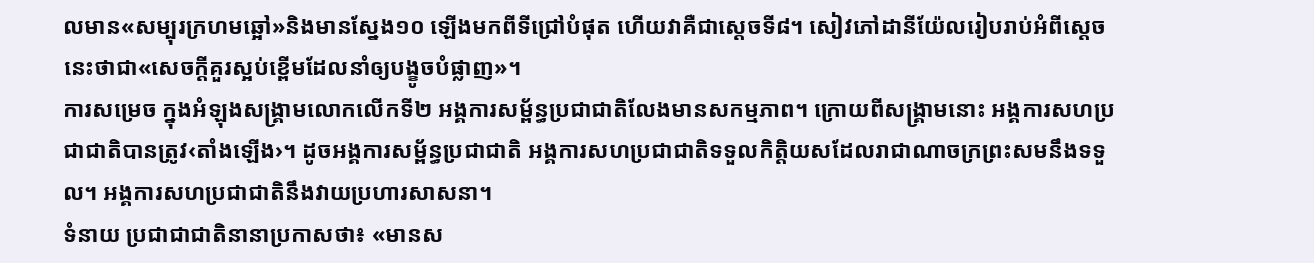លមាន«សម្បុរក្រហមឆ្អៅ»និងមានស្នែង១០ ឡើងមកពីទីជ្រៅបំផុត ហើយវាគឺជាស្ដេចទី៨។ សៀវភៅដានីយ៉ែលរៀបរាប់អំពីស្ដេចនេះថាជា«សេចក្ដីគួរស្អប់ខ្ពើមដែលនាំឲ្យបង្ខូចបំផ្លាញ»។
ការសម្រេច ក្នុងអំឡុងសង្គ្រាមលោកលើកទី២ អង្គការសម្ព័ន្ធប្រជាជាតិលែងមានសកម្មភាព។ ក្រោយពីសង្គ្រាមនោះ អង្គការសហប្រជាជាតិបានត្រូវ‹តាំងឡើង›។ ដូចអង្គការសម្ព័ន្ធប្រជាជាតិ អង្គការសហប្រជាជាតិទទួលកិត្តិយសដែលរាជាណាចក្រព្រះសមនឹងទទួល។ អង្គការសហប្រជាជាតិនឹងវាយប្រហារសាសនា។
ទំនាយ ប្រជាជាជាតិនានាប្រកាសថា៖ «មានស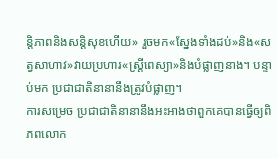ន្តិភាពនិងសន្តិសុខហើយ» រួចមក«ស្នែងទាំងដប់»និង«សត្វសាហាវ»វាយប្រហារ«ស្ត្រីពេស្យា»និងបំផ្លាញនាង។ បន្ទាប់មក ប្រជាជាតិនានានឹងត្រូវបំផ្លាញ។
ការសម្រេច ប្រជាជាតិនានានឹងអះអាងថាពួកគេបានធ្វើឲ្យពិភពលោក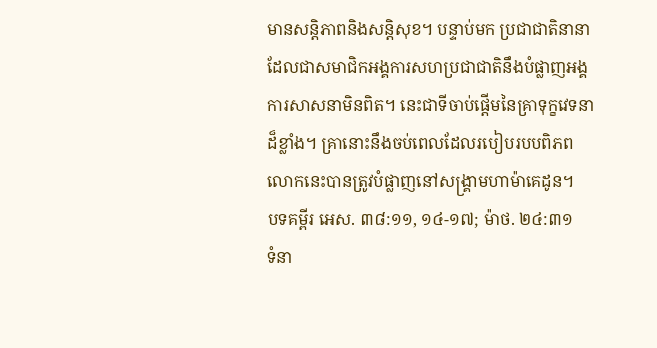មានសន្តិភាពនិងសន្តិសុខ។ បន្ទាប់មក ប្រជាជាតិនានាដែលជាសមាជិកអង្គការសហប្រជាជាតិនឹងបំផ្លាញអង្គការសាសនាមិនពិត។ នេះជាទីចាប់ផ្ដើមនៃគ្រាទុក្ខវេទនាដ៏ខ្លាំង។ គ្រានោះនឹងចប់ពេលដែលរបៀបរបបពិភពលោកនេះបានត្រូវបំផ្លាញនៅសង្គ្រាមហាម៉ាគេដូន។
បទគម្ពីរ អេស. ៣៨:១១, ១៤-១៧; ម៉ាថ. ២៤:៣១
ទំនា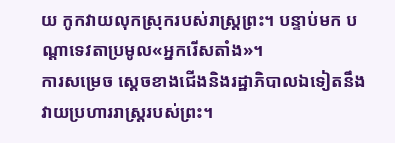យ កូកវាយលុកស្រុករបស់រាស្ត្រព្រះ។ បន្ទាប់មក បណ្ដាទេវតាប្រមូល«អ្នករើសតាំង»។
ការសម្រេច ស្ដេចខាងជើងនិងរដ្ឋាភិបាលឯទៀតនឹងវាយប្រហាររាស្ត្ររបស់ព្រះ។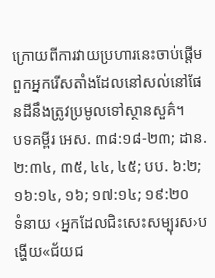ក្រោយពីការវាយប្រហារនេះចាប់ផ្ដើម ពួកអ្នករើសតាំងដែលនៅសល់នៅផែនដីនឹងត្រូវប្រមូលទៅស្ថានសួគ៌។
បទគម្ពីរ អេស. ៣៨:១៨-២៣; ដាន. ២:៣៤, ៣៥, ៤៤, ៤៥; បប. ៦:២; ១៦:១៤, ១៦; ១៧:១៤; ១៩:២០
ទំនាយ ‹អ្នកដែលជិះសេះសម្បុរស›បង្ហើយ«ជ័យជ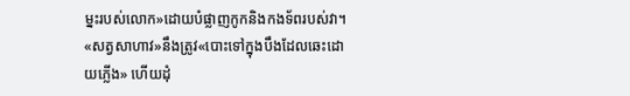ម្នះរបស់លោក»ដោយបំផ្លាញកូកនិងកងទ័ពរបស់វា។ «សត្វសាហាវ»នឹងត្រូវ«បោះទៅក្នុងបឹងដែលឆេះដោយភ្លើង» ហើយដុំ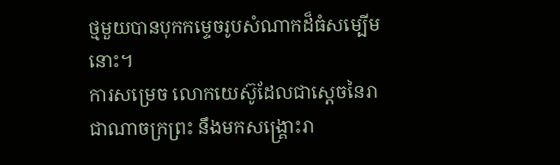ថ្មមួយបានបុកកម្ទេចរូបសំណាកដ៏ធំសម្បើមនោះ។
ការសម្រេច លោកយេស៊ូដែលជាស្ដេចនៃរាជាណាចក្រព្រះ នឹងមកសង្គ្រោះរា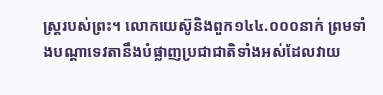ស្ត្ររបស់ព្រះ។ លោកយេស៊ូនិងពួក១៤៤.០០០នាក់ ព្រមទាំងបណ្ដាទេវតានឹងបំផ្លាញប្រជាជាតិទាំងអស់ដែលវាយ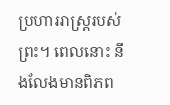ប្រហាររាស្ត្ររបស់ព្រះ។ ពេលនោះ នឹងលែងមានពិភព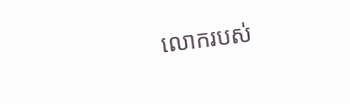លោករបស់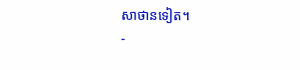សាថានទៀត។
-